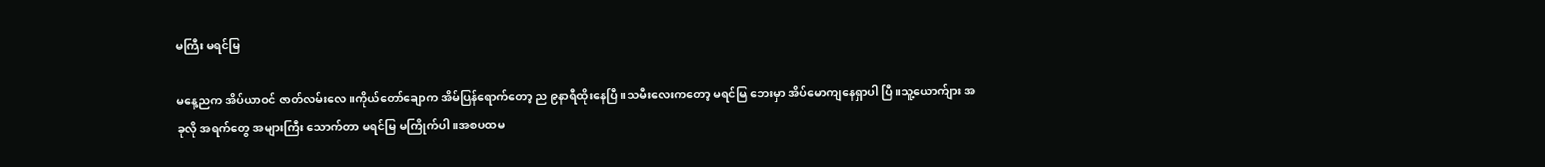မကြီး မရင်မြ

မနေ့ညက အိပ်ယာဝင် ဇာတ်လမ်းလေ။ကိုယ်တော်ချောက အိမ်ပြန်ရောက်တော့ ည ၉နာရီထိုးနေပြီ။သမီးလေးကတော့ မရင်မြ ဘေးမှာ အိပ်မောကျနေရှာပါ ပြီ။သူ့ယောက်ျား အခုလို အရက်တွေ အများကြီး သောက်တာ မရင်မြ မကြိုက်ပါ။အစပထမ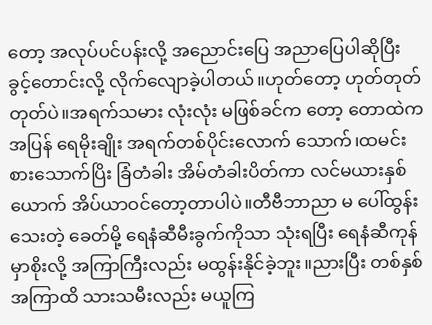တော့ အလုပ်ပင်ပန်းလို့ အညောင်းပြေ အညာပြေပါဆိုပြီး ခွင့်တောင်းလို့ လိုက်လျောခဲ့ပါတယ်။ဟုတ်တော့ ဟုတ်တုတ်တုတ်ပဲ။အရက်သမား လုံးလုံး မဖြစ်ခင်က တော့ တောထဲက အပြန် ရေမိုးချိုး အရက်တစ်ပိုင်းလောက် သောက်၊ထမင်းစားသောက်ပြိး ခြံတံခါး အိမ်တံခါးပိတ်ကာ လင်မယားနှစ်ယောက် အိပ်ယာဝင်တော့တာပါပဲ။တီဗီဘာညာ မ ပေါ်ထွန်းသေးတဲ့ ခေတ်မို့ ရေနံဆီမီးခွက်ကိုသာ သုံးရပြီး ရေနံဆီကုန်မှာစိုးလို့ အကြာကြီးလည်း မထွန်းနိုင်ခဲ့ဘူး။ညားပြီး တစ်နှစ် အကြာထိ သားသမီးလည်း မယူကြ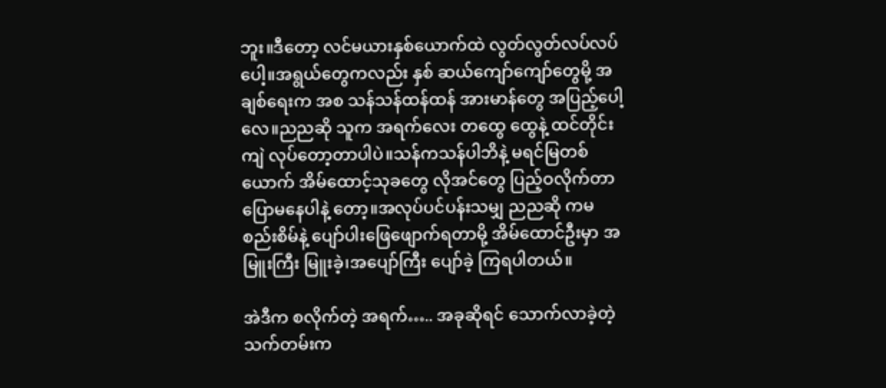ဘူး။ဒီတော့ လင်မယားနှစ်ယောက်ထဲ လွတ်လွတ်လပ်လပ် ပေါ့။အရွယ်တွေကလည်း နှစ် ဆယ်ကျော်ကျော်တွေမို့ အချစ်ရေးက အစ သန်သန်ထန်ထန် အားမာန်တွေ အပြည့်ပေါ့လေ။ညညဆို သူက အရက်လေး တထွေ ထွေနဲ့ ထင်တိုင်းကျဲ လုပ်တော့တာပါပဲ။သန်ကသန်ပါဘိနဲ့ မရင်မြတစ်ယောက် အိမ်ထောင့်သုခတွေ လိုအင်တွေ ပြည့်ဝလိုက်တာ ပြောမနေပါနဲ့ တော့။အလုပ်ပင်ပန်းသမျှ ညညဆို ကမစည်းစိမ်နဲ့ ပျော်ပါးဖြေဖျောက်ရတာမို့ အိမ်ထောင်ဦးမှာ အမြူးကြီး မြူးခဲ့၊အပျော်ကြီး ပျော်ခဲ့ ကြရပါတယ်။

အဲဒီက စလိုက်တဲ့ အရက်….. အခုဆိုရင် သောက်လာခဲ့တဲ့ သက်တမ်းက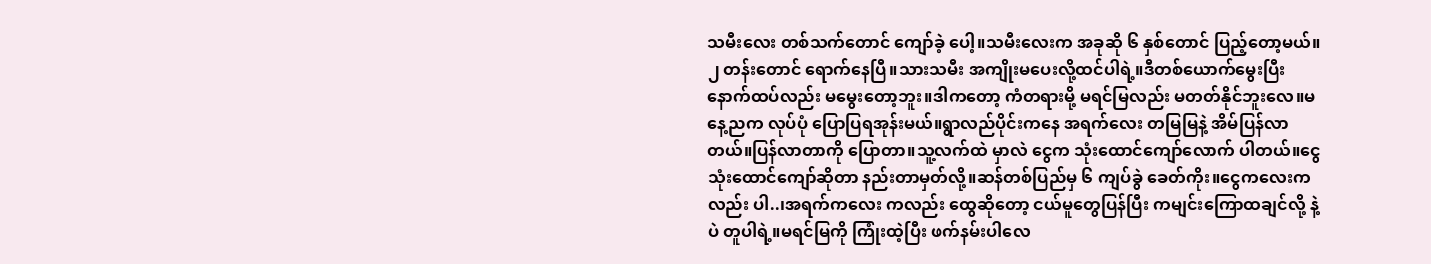သမီးလေး တစ်သက်တောင် ကျော်ခဲ့ ပေါ့။သမီးလေးက အခုဆို ၆ နှစ်တောင် ပြည့်တော့မယ်။၂ တန်းတောင် ရောက်နေပြီ။သားသမီး အကျိုးမပေးလို့ထင်ပါရဲ့။ဒီတစ်ယောက်မွေးပြီး နောက်ထပ်လည်း မမွေးတော့ဘူး။ဒါကတော့ ကံတရားမို့ မရင်မြလည်း မတတ်နိုင်ဘူးလေ။မနေ့ညက လုပ်ပုံ ပြောပြရအုန်းမယ်။ရွာလည်ပိုင်းကနေ အရက်လေး တမြမြနဲ့ အိမ်ပြန်လာတယ်။ပြန်လာတာကို ပြောတာ။သူ့လက်ထဲ မှာလဲ ငွေက သုံးထောင်ကျော်လောက် ပါတယ်။ငွေ သုံးထောင်ကျော်ဆိုတာ နည်းတာမှတ်လို့။ဆန်တစ်ပြည်မှ ၆ ကျပ်ခွဲ ခေတ်ကိုး။ငွေကလေးကလည်း ပါ..၊အရက်ကလေး ကလည်း ထွေဆိုတော့ ငယ်မူတွေပြန်ပြီး ကမျင်းကြောထချင်လို့ နဲ့ပဲ တူပါရဲ့။မရင်မြကို ကြုံးထဲ့ပြီး ဖက်နမ်းပါလေ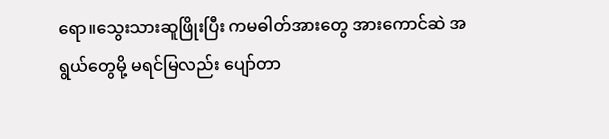ရော။သွေးသားဆူဖြိုးပြီး ကမဓါတ်အားတွေ အားကောင်ဆဲ အရွယ်တွေမို့ မရင်မြလည်း ပျော်တာ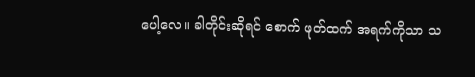ပေါ့လေ။ ခါတိုင်းဆိုရင် စောက် ဖုတ်ထက် အရက်ကိုသာ သ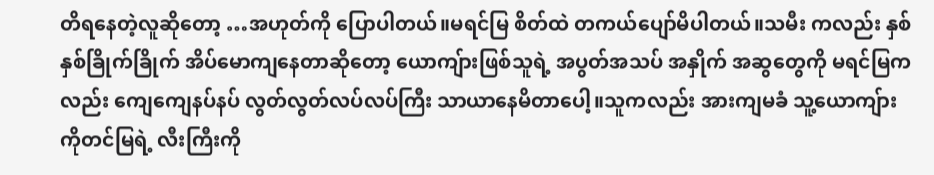တိရနေတဲ့လူဆိုတော့ …အဟုတ်ကို ပြောပါတယ်။မရင်မြ စိတ်ထဲ တကယ်ပျော်မိပါတယ်။သမီး ကလည်း နှစ်နှစ်ခြိုက်ခြိုက် အိပ်မောကျနေတာဆိုတော့ ယောကျ်ားဖြစ်သူရဲ့ အပွတ်အသပ် အနှိုက် အဆွတွေကို မရင်မြကလည်း ကျေကျေနပ်နပ် လွတ်လွတ်လပ်လပ်ကြီး သာယာနေမိတာပေါ့။သူကလည်း အားကျမခံ သူ့ယောကျ်ားကိုတင်မြရဲ့ လီးကြီးကို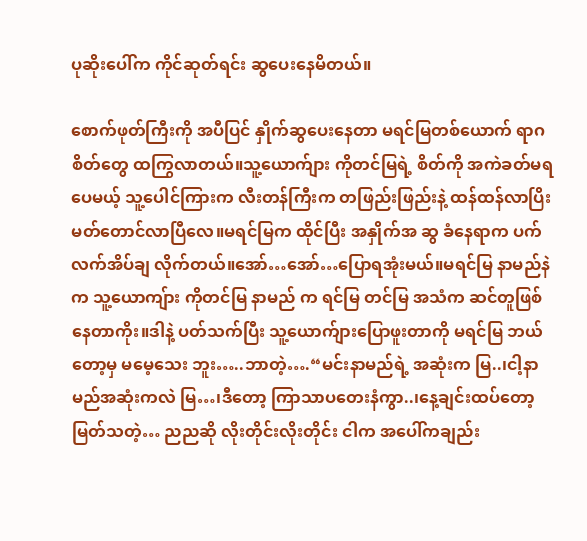ပုဆိုးပေါ်က ကိုင်ဆုတ်ရင်း ဆွပေးနေမိတယ်။

စောက်ဖုတ်ကြီးကို အပီပြင် နှိုက်ဆွပေးနေတာ မရင်မြတစ်ယောက် ရာဂ စိတ်တွေ ထကြွလာတယ်။သူ့ယောက်ျား ကိုတင်မြရဲ့ စိတ်ကို အကဲခတ်မရ ပေမယ့် သူ့ပေါင်ကြားက လီးတန်ကြီးက တဖြည်းဖြည်းနဲ့ ထန်ထန်လာပြိး မတ်တောင်လာပြီလေ။မရင်မြက ထိုင်ပြီး အနှိုက်အ ဆွ ခံနေရာက ပက်လက်အိပ်ချ လိုက်တယ်။အော်…အော်…ပြောရအုံးမယ်။မရင်မြ နာမည်နဲက သူ့ယောကျ်ား ကိုတင်မြ နာမည် က ရင်မြ တင်မြ အသံက ဆင်တူဖြစ်နေတာကိုး။ဒါနဲ့ ပတ်သက်ပြီး သူ့ယောက်ျားပြောဖူးတာကို မရင်မြ ဘယ်တော့မှ မမေ့သေး ဘူး…..ဘာတဲ့….“မင်းနာမည်ရဲ့ အဆုံးက မြ..၊ငါ့နာမည်အဆုံးကလဲ မြ…၊ဒီတော့ ကြာသာပတေးနံကွာ..၊နေ့ချင်းထပ်တော့ မြတ်သတဲ့… ညညဆို လိုးတိုင်းလိုးတိုင်း ငါက အပေါ်ကချည်း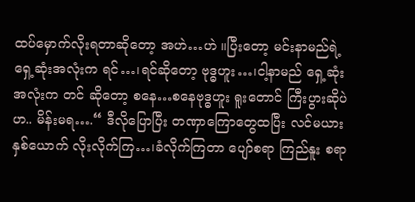ထပ်မှောက်လိုးရတာဆိုတော့ အဟဲ…ဟဲ ။ပြီးတော့ မင်းနာမည်ရဲ့ ရှေ့ဆုံးအလုံးက ရင်…၊ရင်ဆိုတော့ ဗုဒ္ဓဟူး…၊ငါ့နာမည် ရှေ့ဆုံးအလုံးက တင် ဆိုတော့ စနေ…စနေဗုဒ္ဓဟူး ရူးတောင် ကြီးပွားဆိုပဲဟ.. မိန်းမရ….“ ဒီလိုပြောပြီး တဏှာကြောတွေထပြီး လင်မယားနှစ်ယောက် လိုးလိုက်ကြ…၊ခံလိုက်ကြတာ ပျော်စရာ ကြည်နူး စရာ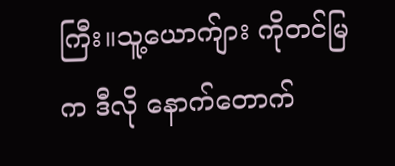ကြီး။သူ့ယောက်ျား ကိုတင်မြက ဒီလို နောက်တောက်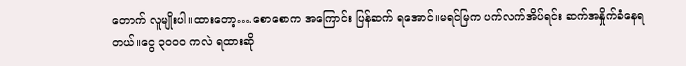တောက် လူမျိုးပါ။ထားတော့….စောစောက အကြောင်း ပြန်ဆက် ရအောင်။မရင်မြက ပက်လက်အိပ်ရင်း ဆက်အနှိုက်ခံနေရတယ်။ငွေ ၃၀၀၀ ကလဲ ရထားဆို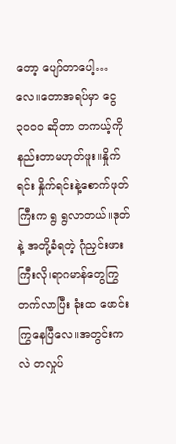တော့ ပျော်တာပေါ့… လေ။တောအရပ်မှာ ငွေ ၃၀၀၀ ဆိုတာ တကယ့်ကို နည်းတာမဟုတ်ဖူး။နှိုက် ရင်း နှိုက်ရင်းနဲ့စောက်ဖုတ်ကြီးက ရွ ရွလာတယ်။ဒုတ်နဲ့ အတို့ခံရတဲ့ ဂုံညှင်းဖားကြီးလို၊ရာဂမာန်တွေကြွတက်လာပြီး ခုံးထ ဖောင်းကြွနေပြီလေ။အတွင်းကလဲ တလှုပ်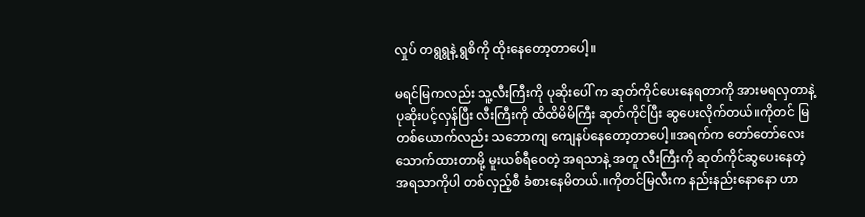လှုပ် တရွရွနဲ့ ရွစိကို ထိုးနေတော့တာပေါ့။

မရင်မြကလည်း သူ့လီးကြီးကို ပုဆိုးပေါ် က ဆုတ်ကိုင်ပေးနေရတာကို အားမရလှတာနဲ့ ပုဆိုးပင့်လှန်ပြီး လီးကြီးကို ထိထိမိမိကြီး ဆုတ်ကိုင်ပြီး ဆွပေးလိုက်တယ်။ကိုတင် မြတစ်ယောက်လည်း သဘောကျ ကျေနပ်နေတော့တာပေါ့။အရက်က တော်တော်လေး သောက်ထားတာမို့ မူးယစ်ရီဝေတဲ့ အရသာနဲ့ အတူ လီးကြီးကို ဆုတ်ကိုင်ဆွပေးနေတဲ့ အရသာကိုပါ တစ်လှည့်စီ ခံစားနေမိတယ်.။ကိုတင်မြလီးက နည်းနည်းနောနော ဟာ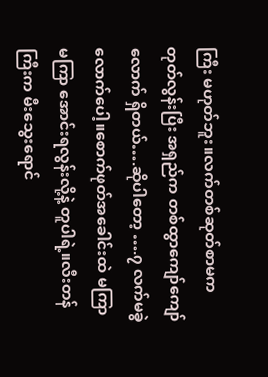ကြီး မဟုတ်ဘူး။လက်တစ်ဆုတ်စာမက တုတ်လွန်းပြီး အရှည်က တစ်ထွာကျော်ကျော်လောက် ရှိတယ်….ဆိုပါတော့ ….၇ လက်မခွဲလောက်ပေါ့။စောက်ဖုတ်အခေါင်းထဲ မကြာမကြာ အောင်းရလွန်းလို့နဲ့ တူပါရဲ့။လီးတန်ကြီးက မီးသွေးရောင်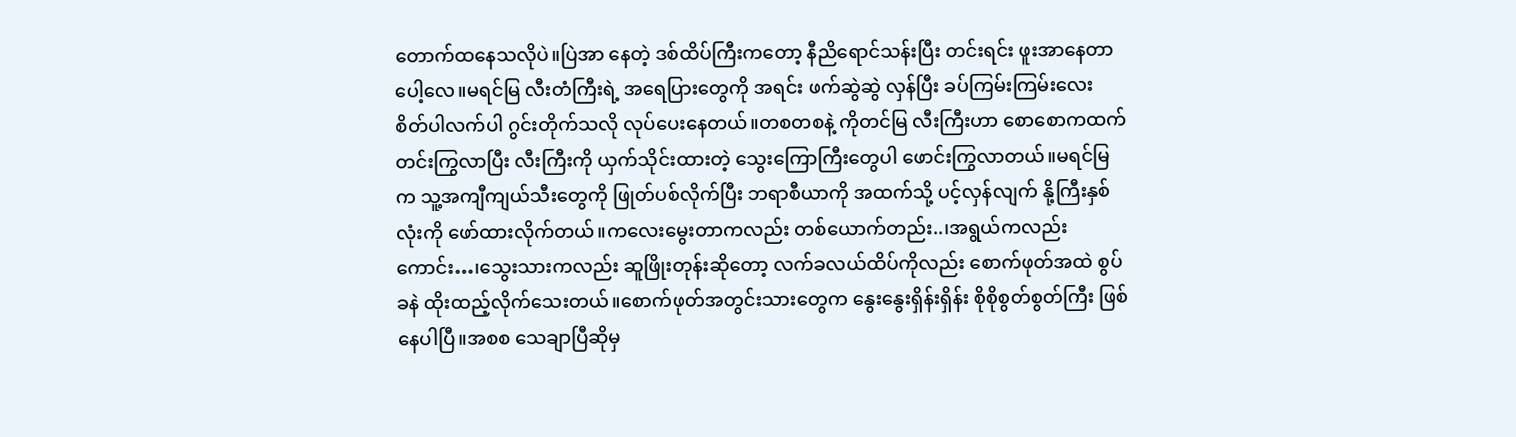တောက်ထနေသလိုပဲ။ပြဲအာ နေတဲ့ ဒစ်ထိပ်ကြီးကတော့ နီညိရောင်သန်းပြီး တင်းရင်း ဖူးအာနေတာပေါ့လေ။မရင်မြ လီးတံကြီးရဲ့ အရေပြားတွေကို အရင်း ဖက်ဆွဲဆွဲ လှန်ပြီး ခပ်ကြမ်းကြမ်းလေး စိတ်ပါလက်ပါ ဂွင်းတိုက်သလို လုပ်ပေးနေတယ်။တစတစနဲ့ ကိုတင်မြ လီးကြီးဟာ စောစောကထက် တင်းကြွလာပြီး လီးကြီးကို ယှက်သိုင်းထားတဲ့ သွေးကြောကြီးတွေပါ ဖောင်းကြွလာတယ်။မရင်မြက သူ့အကျီကျယ်သီးတွေကို ဖြုတ်ပစ်လိုက်ပြီး ဘရာစီယာကို အထက်သို့ ပင့်လှန်လျက် နို့ကြီးနှစ်လုံးကို ဖော်ထားလိုက်တယ်။ကလေးမွေးတာကလည်း တစ်ယောက်တည်း..၊အရွယ်ကလည်း ကောင်း…၊သွေးသားကလည်း ဆူဖြိုးတုန်းဆိုတော့ လက်ခလယ်ထိပ်ကိုလည်း စောက်ဖုတ်အထဲ စွပ်ခနဲ ထိုးထည့်လိုက်သေးတယ်။စောက်ဖုတ်အတွင်းသားတွေက နွေးနွေးရှိန်းရှိန်း စိုစိုစွတ်စွတ်ကြီး ဖြစ်နေပါပြီ။အစစ သေချာပြီဆိုမှ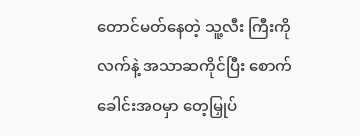တောင်မတ်နေတဲ့ သူ့လီး ကြီးကို လက်နဲ့ အသာဆကိုင်ပြီး စောက်ခေါင်းအဝမှာ တေ့မြှုပ်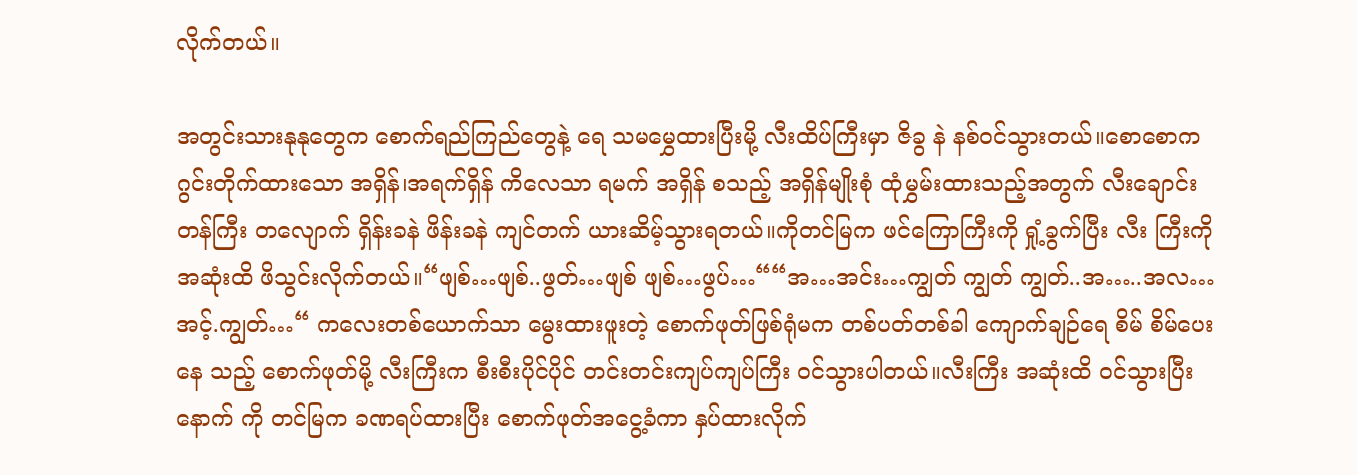လိုက်တယ်။

အတွင်းသားနုနုတွေက စောက်ရည်ကြည်တွေနဲ့ ရေ သမမွှေထားပြီးမို့ လီးထိပ်ကြီးမှာ ဇိခွ နဲ နစ်ဝင်သွားတယ်။စောစောက ဂွင်းတိုက်ထားသော အရှိန်၊အရက်ရှိန် ကိလေသာ ရမက် အရှိန် စသည့် အရှိန်မျိုးစုံ ထုံမွှမ်းထားသည့်အတွက် လီးချောင်းတန်ကြီး တလျောက် ရှိန်းခနဲ ဖိန်းခနဲ ကျင်တက် ယားဆိမ့်သွားရတယ်။ကိုတင်မြက ဖင်ကြောကြီးကို ရှုံ့ခွက်ပြီး လီး ကြီးကို အဆုံးထိ ဖိသွင်းလိုက်တယ်။“ဖျစ်…ဖျစ်..ဖွတ်…ဖျစ် ဖျစ်…ဖွပ်…““အ…အင်း…ကျွတ် ကျွတ် ကျွတ်..အ…..အလ… အင့်.ကျွတ်…“ ကလေးတစ်ယောက်သာ မွေးထားဖူးတဲ့ စောက်ဖုတ်ဖြစ်ရုံမက တစ်ပတ်တစ်ခါ ကျောက်ချဉ်ရေ စိမ် စိမ်ပေးနေ သည့် စောက်ဖုတ်မို့ လီးကြီးက စီးစီးပိုင်ပိုင် တင်းတင်းကျပ်ကျပ်ကြီး ဝင်သွားပါတယ်။လီးကြီး အဆုံးထိ ဝင်သွားပြီးနောက် ကို တင်မြက ခဏရပ်ထားပြီး စောက်ဖုတ်အငွေ့ခံကာ နှပ်ထားလိုက်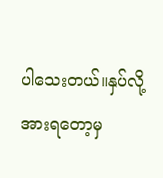ပါသေးတယ်။နှပ်လို့ အားရတော့မှ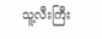သူ့လီးကြီး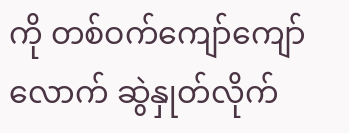ကို တစ်ဝက်ကျော်ကျော်လောက် ဆွဲနှုတ်လိုက်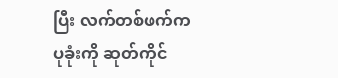ပြီး လက်တစ်ဖက်က ပုခုံးကို ဆုတ်ကိုင်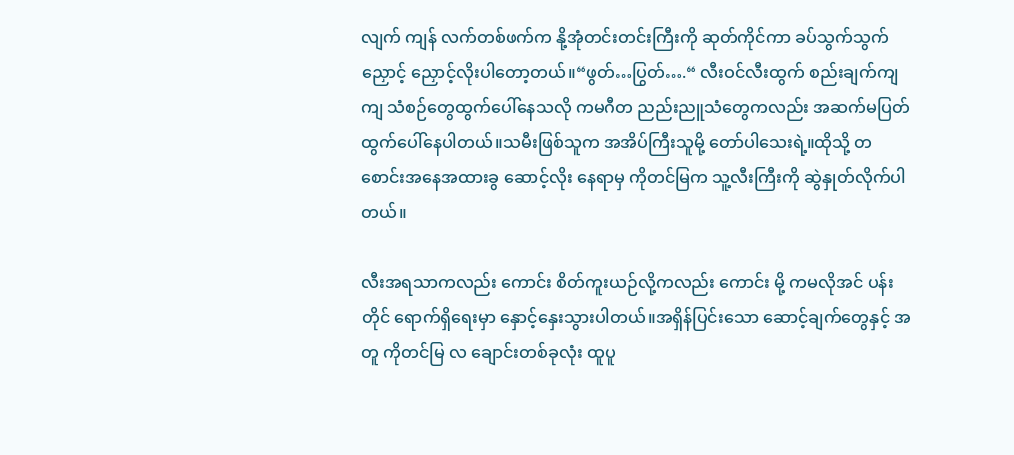လျက် ကျန် လက်တစ်ဖက်က နို့အုံတင်းတင်းကြီးကို ဆုတ်ကိုင်ကာ ခပ်သွက်သွက် ညှောင့် ညှောင့်လိုးပါတော့တယ်။“ဖွတ်…ပြွတ်….“ လီးဝင်လီးထွက် စည်းချက်ကျကျ သံစဉ်တွေထွက်ပေါ်နေသလို ကမဂီတ ညည်းညူသံတွေကလည်း အဆက်မပြတ် ထွက်ပေါ်နေပါတယ်။သမီးဖြစ်သူက အအိပ်ကြီးသူမို့ တော်ပါသေးရဲ့။ထိုသို့ တစောင်းအနေအထားခွ ဆောင့်လိုး နေရာမှ ကိုတင်မြက သူ့လီးကြီးကို ဆွဲနှုတ်လိုက်ပါတယ်။

လီးအရသာကလည်း ကောင်း စိတ်ကူးယဉ်လို့ကလည်း ကောင်း မို့ ကမလိုအင် ပန်းတိုင် ရောက်ရှိရေးမှာ နှောင့်နှေးသွားပါတယ်။အရှိန်ပြင်းသော ဆောင့်ချက်တွေနှင့် အတူ ကိုတင်မြ လ ချောင်းတစ်ခုလုံး ထူပူ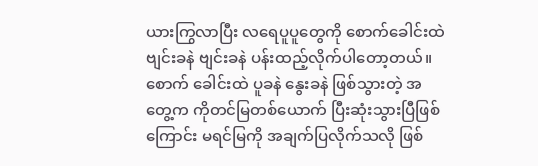ယားကြွလာပြီး လရေပူပူတွေကို စောက်ခေါင်းထဲ ဗျင်းခနဲ ဗျင်းခနဲ ပန်းထည့်လိုက်ပါတော့တယ်။စောက် ခေါင်းထဲ ပူခနဲ နွေးခနဲ ဖြစ်သွားတဲ့ အတွေ့က ကိုတင်မြတစ်ယောက် ပြီးဆုံးသွားပြီဖြစ်ကြောင်း မရင်မြကို အချက်ပြလိုက်သလို ဖြစ်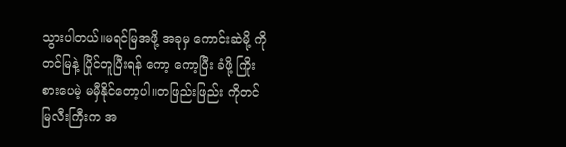သွားပါတယ်။မရင်မြအဖို့ အခုမှ ကောင်းဆဲမို့ ကိုတင်မြနဲ့ ပြိုင်တူပြီးရန် ကော့ ကော့ပြီး ခံဖို့ ကြိုးစားပေမဲ့ မမှီနိုင်တော့ပါ။တဖြည်းဖြည်း ကိုတင် မြလီးကြီးက အ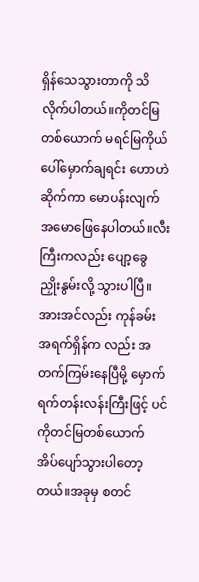ရှိန်သေသွားတာကို သိလိုက်ပါတယ်။ကိုတင်မြတစ်ယောက် မရင်မြကိုယ်ပေါ်မှောက်ချရင်း ဟောဟဲဆိုက်ကာ မောပန်းလျက် အမောဖြေနေပါတယ်။လီးကြီးကလည်း ပျော့ခွေ ညှိုးနွမ်းလို့ သွားပါပြီ။အားအင်လည်း ကုန်ခမ်း အရက်ရှိန်က လည်း အတက်ကြမ်းနေပြီမို့ မှောက်ရက်တန်းလန်းကြီးဖြင့် ပင် ကိုတင်မြတစ်ယောက် အိပ်ပျော်သွားပါတော့တယ်။အခုမှ စတင်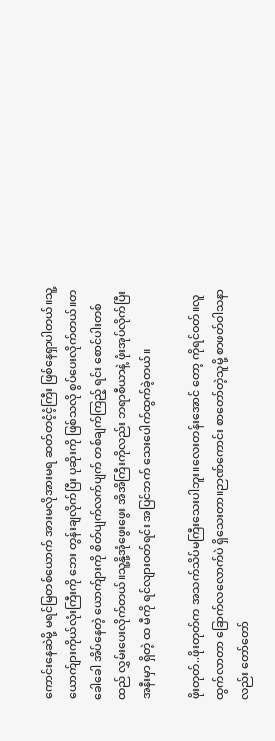ကောင်းနေဆဲမို့ မရင်မြတစ်ယောက် အားမလိုအားမရ ဆတ်တငံ့ငံ့ကြီး ဖြစ်နေရှာပါတယ်။သူ့ယောက်ျားကိုယ်လုံးကြီးကို ဘေး တွန်းချလိုက်ပြီး ပုဆိုးကို ဖြစ်သလို စွပ်ပေးလိုက်တယ်။တခေါခေါ အိပ်နေတဲ့ ယောက်ျားကို စိတ်ပျက်လက်ပျက် တစ်ချက်ကြည့် ရင်း စောင်ပါးတစ်ထည် လွှမ်းပေးလိုက်တယ်။သူ့နို့အုံဖွေးဖွေး အိအိကြီးကိုလည်း ဘရာစီယာနဲ့ ဖုံးအုပ်လိုက်ပြီး အနီးမှာ ရှိတဲ့ ထ မီကို ရင်လျားဝတ်ရင်း အပြင်ဘက် သေးပေါက်ထွက်ခဲ့တယ်။

ဖိုးတုတ်..ဖိုးတုတ်က အသက်သိပ်မကြီးသေးပါဘူး။လေးတန်းအောင် တော့ ကိုရင်ဝတ်။လူထွက်လာတာ ခြောက်လလောက်ပဲ ရှိသေးတာ။ဉာဏ်ကောင်း စာတော်တဲ့သူမို့ စာဖတ်ဝါသနာလည်း တော်တော်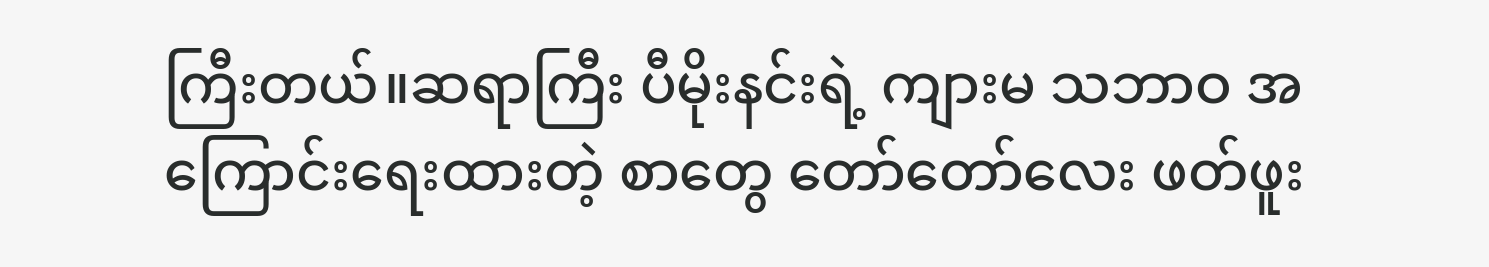ကြီးတယ်။ဆရာကြီး ပီမိုးနင်းရဲ့ ကျားမ သဘာဝ အကြောင်းရေးထားတဲ့ စာတွေ တော်တော်လေး ဖတ်ဖူး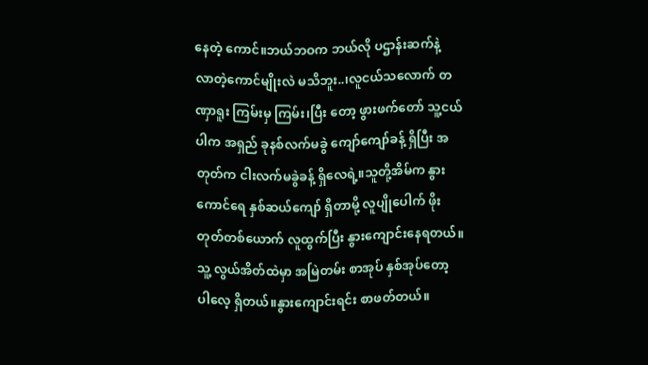နေတဲ့ ကောင်။ဘယ်ဘဝက ဘယ်လို ပဌာန်းဆက်နဲ့ လာတဲ့ကောင်မျိုးလဲ မသိဘူး..၊လူငယ်သလောက် တဏှာရူး ကြမ်းမှ ကြမ်း၊ပြီး တော့ ဖွားဖက်တော် သူ့ငယ်ပါက အရှည် ခုနစ်လက်မခွဲ ကျော်ကျော်ခန့် ရှိပြီး အတုတ်က ငါးလက်မခွဲခန့် ရှိလေရဲ့။သူတို့အိမ်က နွားကောင်ရေ နှစ်ဆယ်ကျော် ရှိတာမို့ လူပျိုပေါက် ဖိုးတုတ်တစ်ယောက် လူထွက်ပြီး နွားကျောင်းနေရတယ်။သူ့ လွယ်အိတ်ထဲမှာ အမြဲတမ်း စာအုပ် နှစ်အုပ်တော့ ပါလေ့ ရှိတယ်။နွားကျောင်းရင်း စာဖတ်တယ်။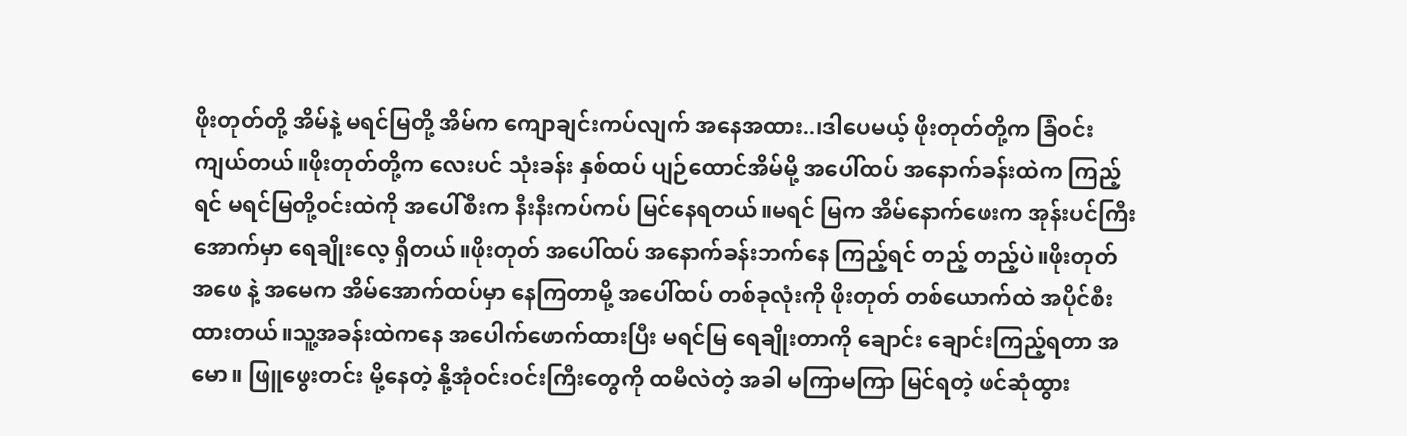ဖိုးတုတ်တို့ အိမ်နဲ့ မရင်မြတို့ အိမ်က ကျောချင်းကပ်လျက် အနေအထား..၊ဒါပေမယ့် ဖိုးတုတ်တို့က ခြံဝင်းကျယ်တယ်။ဖိုးတုတ်တို့က လေးပင် သုံးခန်း နှစ်ထပ် ပျဉ်ထောင်အိမ်မို့ အပေါ်ထပ် အနောက်ခန်းထဲက ကြည့်ရင် မရင်မြတို့ဝင်းထဲကို အပေါ်စီးက နီးနီးကပ်ကပ် မြင်နေရတယ်။မရင် မြက အိမ်နောက်ဖေးက အုန်းပင်ကြီးအောက်မှာ ရေချိုးလေ့ ရှိတယ်။ဖိုးတုတ် အပေါ်ထပ် အနောက်ခန်းဘက်နေ ကြည့်ရင် တည့် တည့်ပဲ။ဖိုးတုတ်အဖေ နဲ့ အမေက အိမ်အောက်ထပ်မှာ နေကြတာမို့ အပေါ်ထပ် တစ်ခုလုံးကို ဖိုးတုတ် တစ်ယောက်ထဲ အပိုင်စီး ထားတယ်။သူ့အခန်းထဲကနေ အပေါက်ဖောက်ထားပြီး မရင်မြ ရေချိုးတာကို ချောင်း ချောင်းကြည့်ရတာ အမော။ ဖြူဖွေးတင်း မို့နေတဲ့ နို့အုံဝင်းဝင်းကြီးတွေကို ထမီလဲတဲ့ အခါ မကြာမကြာ မြင်ရတဲ့ ဖင်ဆုံထွား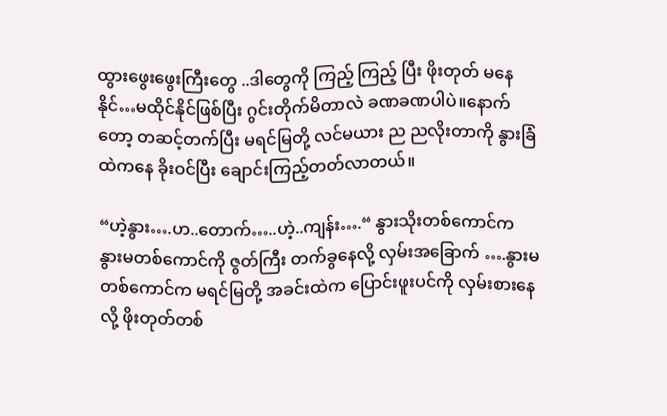ထွားဖွေးဖွေးကြီးတွေ ..ဒါတွေကို ကြည့် ကြည့် ပြီး ဖိုးတုတ် မနေနိုင်…မထိုင်နိုင်ဖြစ်ပြီး ဂွင်းတိုက်မိတာလဲ ခဏခဏပါပဲ။နောက်တော့ တဆင့်တက်ပြီး မရင်မြတို့ လင်မယား ည ညလိုးတာကို နွားခြံထဲကနေ ခိုးဝင်ပြီး ချောင်းကြည့်တတ်လာတယ်။

“ဟဲ့နွား….ဟ..တောက်…..ဟဲ့..ကျန်း….“ နွားသိုးတစ်ကောင်က နွားမတစ်ကောင်ကို ဇွတ်ကြီး တက်ခွနေလို့ လှမ်းအခြောက် ….နွားမတစ်ကောင်က မရင်မြတို့ အခင်းထဲက ပြောင်းဖူးပင်ကို လှမ်းစားနေလို့ ဖိုးတုတ်တစ်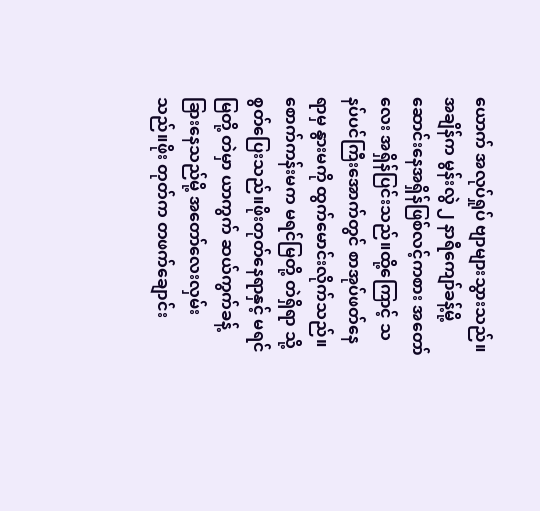ယောက် အလုပ်ရှုပ် ဗျာများသွားသည်။အချိန်က မွန်းလွဲ ၂ နာရီကျော်ခန့်မို့ ဆောင်းနေအရှိန်ဖြစ်လင့်ကစား အတော်လေး အရှိန်ပြင်းသည်။ထို့ကြောင့် သနပ်ပင်ကြီးအောက်တွင် စာအုပ်ဖတ်နေရာမှ နွားမကို ထွက်မောင်းလိုက်သည်။စောက်ကန်းမက မရင်မြတို့ တဲရှိရာ သို့ စွတ်ပြေးသည်။ဖိုးတုတ်နေရာနှင့် မရင်မြတို့ တဲမှာ ယာကွက် ဆယ်ကွက်ခန့် ခြားနေသည်မို့ အတော်လေးလှမ်းသည်။ဖိုး တုတ်က တဖက်ချောင်း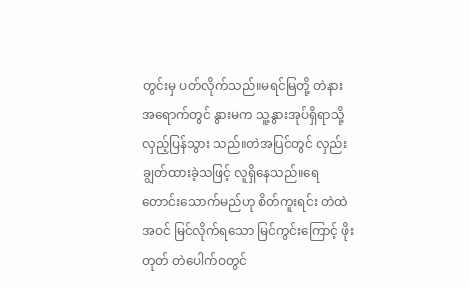တွင်းမှ ပတ်လိုက်သည်။မရင်မြတို့ တဲနားအရောက်တွင် နွားမက သူ့နွားအုပ်ရှိရာသို့ လှည့်ပြန်သွား သည်။တဲအပြင်တွင် လှည်းချွတ်ထားခဲ့သဖြင့် လူရှိနေသည်။ရေတောင်းသောက်မည်ဟု စိတ်ကူးရင်း တဲထဲအဝင် မြင်လိုက်ရသော မြင်ကွင်းကြောင့် ဖိုးတုတ် တဲပေါက်ဝတွင်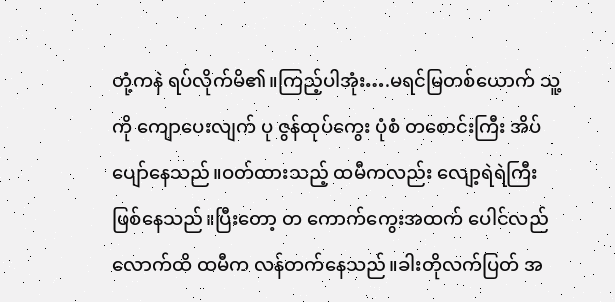တုံ့ကနဲ ရပ်လိုက်မိ၏။ကြည့်ပါအုံး….မရင်မြတစ်ယောက် သူ့ကို ကျောပေးလျက် ပု ဇွန်ထုပ်ကွေး ပုံစံ တစောင်းကြီး အိပ်ပျော်နေသည်။ဝတ်ထားသည့် ထမီကလည်း လျော့ရဲရဲကြီး ဖြစ်နေသည်။ပြီးတော့ တ ကောက်ကွေးအထက် ပေါင်လည်လောက်ထိ ထမီက လန်တက်နေသည်။ခါးတိုလက်ပြတ် အ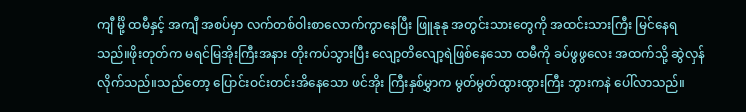ကျီ င်္မို့ ထမီနှင့် အကျီ အစပ်မှာ လက်တစ်ဝါးစာလောက်ကွာနေပြီး ဖြူနုနု အတွင်းသားတွေကို အထင်းသားကြီး မြင်နေရသည်။ဖိုးတုတ်က မရင်မြအိုးကြီးအနား တိုးကပ်သွားပြီး လျော့တိလျော့ရဲဖြစ်နေသော ထမီကို ခပ်ဖွဖွလေး အထက်သို့ ဆွဲလှန်လိုက်သည်။သည်တော့ ပြောင်းဝင်းတင်းအိနေသော ဖင်အိုး ကြီးနှစ်မွှာက မွတ်မွတ်ထွားထွားကြီး ဘွားကနဲ ပေါ်လာသည်။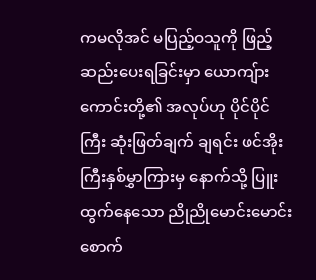ကမလိုအင် မပြည့်ဝသူကို ဖြည့်ဆည်းပေးရခြင်းမှာ ယောကျ်ားကောင်းတို့၏ အလုပ်ဟု ပိုင်ပိုင်ကြီး ဆုံးဖြတ်ချက် ချရင်း ဖင်အိုး ကြီးနှစ်မွှာကြားမှ နောက်သို့ ပြူးထွက်နေသော ညိုညိုမောင်းမောင်း စောက်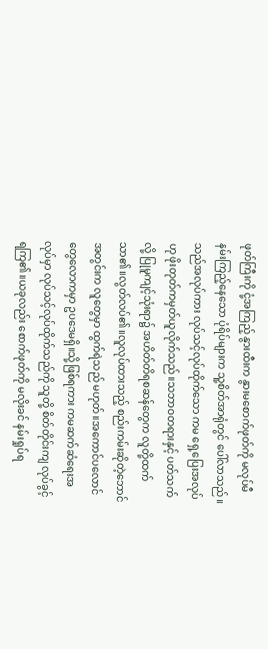ဖုတ်ကြီးကို ငုံ့အကြည့် နွားထီးက နွားမစောက်ဖုတ်ကို မလုပ်မီ နမ်းကြည့်နေသော ပုံရိပ်များက သူ့စိတ်အာရုံတွင် ပေါ်လာသည်။သည်အလုပ်ကား လုပ်သင့်လုပ်ထိုက်သော ကမ ရှေ့ပြေးအလုပ်ဟု ဖိုးတုတ်ကမှတ်ယူလိုက်သည်။သဘာဝတရားနှင့် ပတ်သက်လို့ ပြုမူကျင့်သုံးရာ၌ အဟိတ်တိရစဆန်တွေက လူတို့ထက် သာ၏။လွတ်လပ်၏။လူလုပ်ထားသည့် စည်းကမ်းဆိုတဲ့ဘောင်အတွင်းက လူတွေမှာ ထွက်ရဲသည် မဟုတ်။အကောင်ပလောင်တွေလောကမှာ ဥပဒေမရှိ။သို့ဖြစ်ရကား ကမဆက်ဆံရေးအလုပ်မှာ လုပ်သင့်လုပ်ထိုက်သည်ကို သူတို့ စိတ်တိုင်းကျ လုပ်ခွင့်ရကြ၏။ယခုလည်း စောက်ဖုတ်ကို မလိုးခင် နမ်းရှုပ်ရ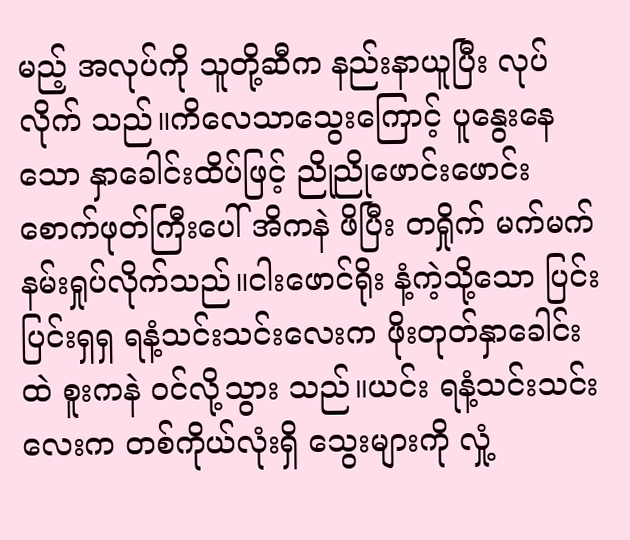မည့် အလုပ်ကို သူတို့ဆီက နည်းနာယူပြီး လုပ်လိုက် သည်။ကိလေသာသွေးကြောင့် ပူနွေးနေသော နှာခေါင်းထိပ်ဖြင့် ညိုညိုဖောင်းဖောင်း စောက်ဖုတ်ကြီးပေါ် အိကနဲ ဖိပြီး တရှိုက် မက်မက် နမ်းရှုပ်လိုက်သည်။ငါးဖောင်ရိုး နံ့ကဲ့သို့သော ပြင်းပြင်းရှရှ ရနံ့သင်းသင်းလေးက ဖိုးတုတ်နှာခေါင်းထဲ စူးကနဲ ဝင်လို့သွား သည်။ယင်း ရနံ့သင်းသင်းလေးက တစ်ကိုယ်လုံးရှိ သွေးများကို လှုံ့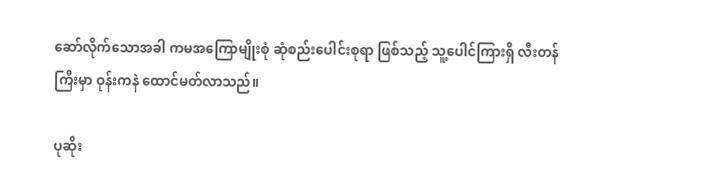ဆော်လိုက်သောအခါ ကမအကြောမျိုးစုံ ဆုံစည်းပေါင်းစုရာ ဖြစ်သည့် သူ့ပေါင်ကြားရှိ လီးတန်ကြီးမှာ ဝုန်းကနဲ ထောင်မတ်လာသည်။

ပုဆိုး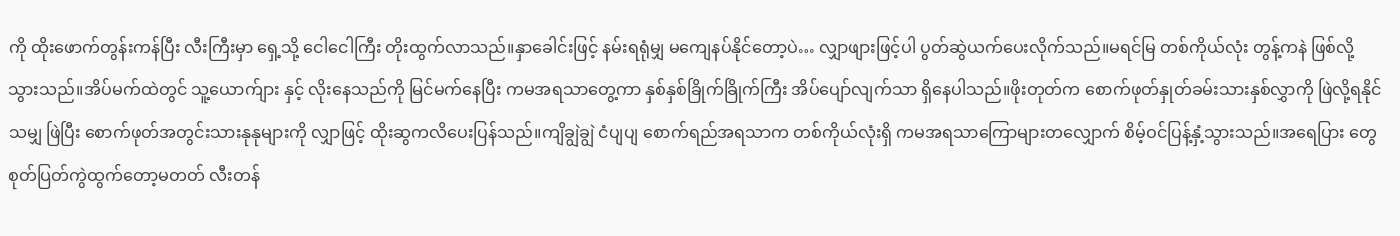ကို ထိုးဖောက်တွန်းကန်ပြီး လီးကြီးမှာ ရှေ့သို့ ငေါငေါကြီး တိုးထွက်လာသည်။နှာခေါင်းဖြင့် နမ်းရရုံမျှ မကျေနပ်နိုင်တော့ပဲ… လျှာဖျားဖြင့်ပါ ပွတ်ဆွဲယက်ပေးလိုက်သည်။မရင်မြ တစ်ကိုယ်လုံး တွန့်ကနဲ ဖြစ်လို့သွားသည်။အိပ်မက်ထဲတွင် သူ့ယောက်ျား နှင့် လိုးနေသည်ကို မြင်မက်နေပြီး ကမအရသာတွေ့ကာ နှစ်နှစ်ခြိုက်ခြိုက်ကြီး အိပ်ပျော်လျက်သာ ရှိနေပါသည်။ဖိုးတုတ်က စောက်ဖုတ်နှုတ်ခမ်းသားနှစ်လွှာကို ဖြဲလို့ရနိုင်သမျှ ဖြဲပြီး စောက်ဖုတ်အတွင်းသားနုနုများကို လျှာဖြင့် ထိုးဆွကလိပေးပြန်သည်။ကျိချွဲချွဲ ငံပျပျ စောက်ရည်အရသာက တစ်ကိုယ်လုံးရှိ ကမအရသာကြောများတလျှောက် စိမ့်ဝင်ပြန့်နှံ့သွားသည်။အရေပြား တွေ စုတ်ပြတ်ကွဲထွက်တော့မတတ် လီးတန်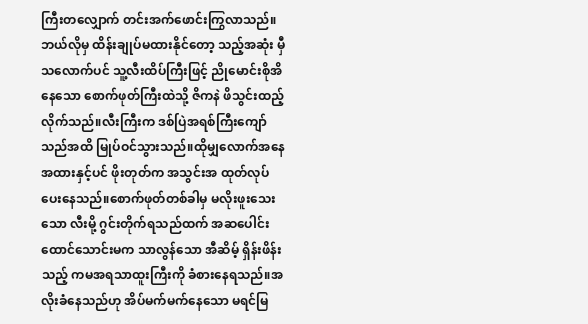ကြီးတလျှောက် တင်းအက်ဖောင်းကြွလာသည်။ဘယ်လိုမှ ထိန်းချုပ်မထားနိုင်တော့ သည့်အဆုံး မှီသလောက်ပင် သူ့လီးထိပ်ကြီးဖြင့် ညိုမောင်းစိုအိနေသော စောက်ဖုတ်ကြီးထဲသို့ ဇိကနဲ ဖိသွင်းထည့်လိုက်သည်။လီးကြီးက ဒစ်ပြဲအရစ်ကြီးကျော်သည်အထိ မြုပ်ဝင်သွားသည်။ထိုမျှလောက်အနေအထားနှင့်ပင် ဖိုးတုတ်က အသွင်းအ ထုတ်လုပ်ပေးနေသည်။စောက်ဖုတ်တစ်ခါမှ မလိုးဖူးသေးသော လီးမို့ ဂွင်းတိုက်ရသည်ထက် အဆပေါင်း ထောင်သောင်းမက သာလွန်သော အီဆိမ့် ရှိန်းဖိန်းသည့် ကမအရသာထူးကြီးကို ခံစားနေရသည်။အလိုးခံနေသည်ဟု အိပ်မက်မက်နေသော မရင်မြ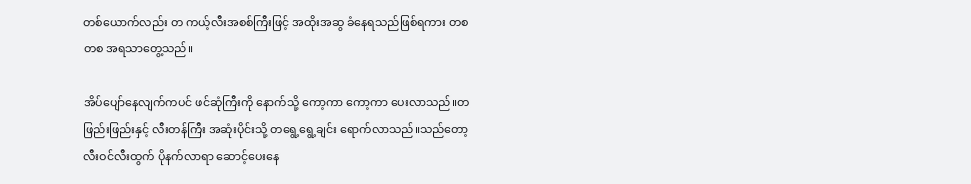တစ်ယောက်လည်း တ ကယ့်လီးအစစ်ကြီးဖြင့် အထိုးအဆွ ခံနေရသည်ဖြစ်ရကား တစတစ အရသာတွေ့သည်။

အိပ်ပျော်နေလျက်ကပင် ဖင်ဆုံကြီးကို နောက်သို့ ကော့ကာ ကော့ကာ ပေးလာသည်။တဖြည်းဖြည်းနှင့် လီးတန်ကြီး အဆုံးပိုင်းသို့ တရွေ့ရွေ့ချင်း ရောက်လာသည်။သည်တော့ လီးဝင်လီးထွက် ပိုနက်လာရာ ဆောင့်ပေးနေ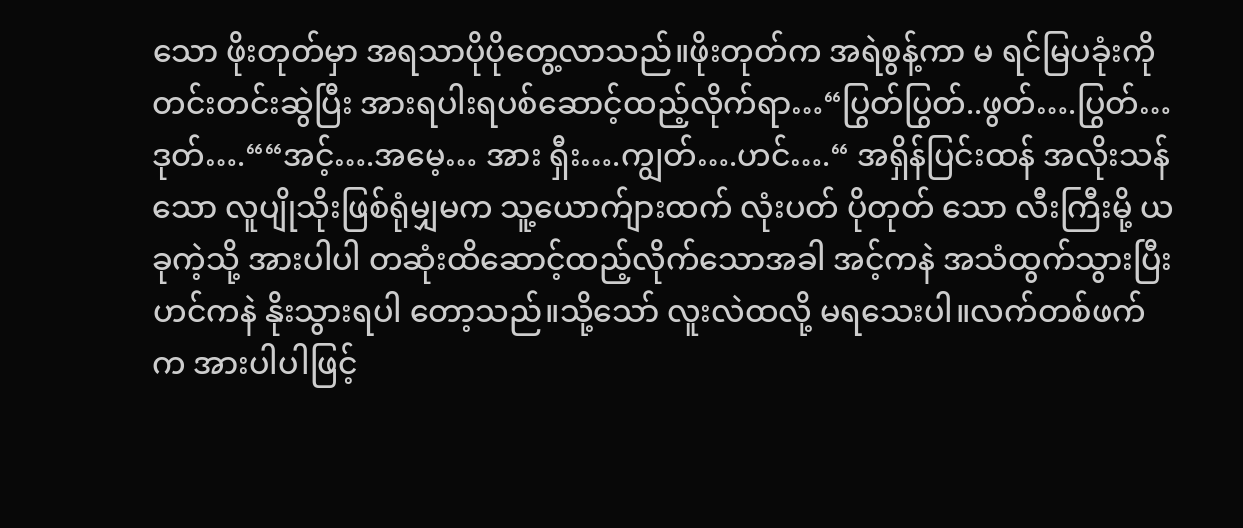သော ဖိုးတုတ်မှာ အရသာပိုပိုတွေ့လာသည်။ဖိုးတုတ်က အရဲစွန့်ကာ မ ရင်မြပခုံးကို တင်းတင်းဆွဲပြီး အားရပါးရပစ်ဆောင့်ထည့်လိုက်ရာ…“ပြွတ်ပြွတ်..ဖွတ်….ပြွတ်…ဒုတ်….““အင့်….အမေ့… အား ရှီး….ကျွတ်….ဟင်….“ အရှိန်ပြင်းထန် အလိုးသန်သော လူပျိုသိုးဖြစ်ရုံမျှမက သူ့ယောက်ျားထက် လုံးပတ် ပိုတုတ် သော လီးကြီးမို့ ယခုကဲ့သို့ အားပါပါ တဆုံးထိဆောင့်ထည့်လိုက်သောအခါ အင့်ကနဲ အသံထွက်သွားပြီး ဟင်ကနဲ နိုးသွားရပါ တော့သည်။သို့သော် လူးလဲထလို့ မရသေးပါ။လက်တစ်ဖက်က အားပါပါဖြင့်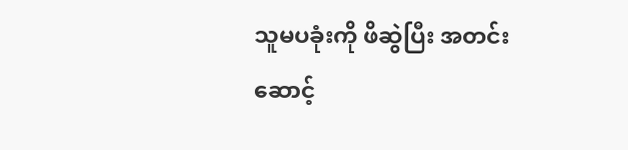သူမပခုံးကို ဖိဆွဲပြီး အတင်းဆောင့်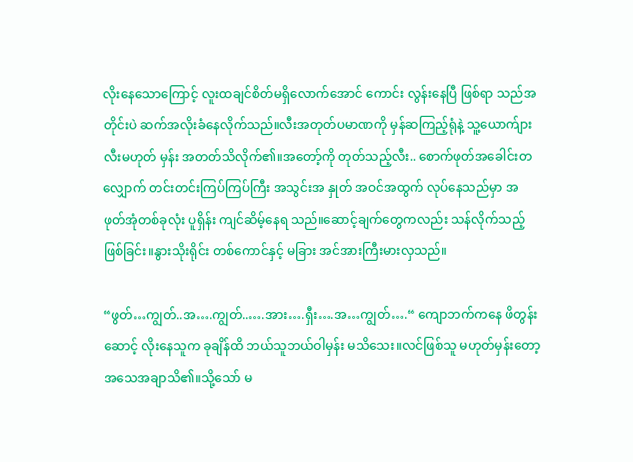လိုးနေသောကြောင့် လူးထချင်စိတ်မရှိလောက်အောင် ကောင်း လွန်းနေပြီ ဖြစ်ရာ သည်အတိုင်းပဲ ဆက်အလိုးခံနေလိုက်သည်။လီးအတုတ်ပမာဏကို မှန်ဆကြည့်ရုံနဲ့ သူ့ယောက်ျားလီးမဟုတ် မှန်း အတတ်သိလိုက်၏။အတော့်ကို တုတ်သည့်လီး.. စောက်ဖုတ်အခေါင်းတလျှောက် တင်းတင်းကြပ်ကြပ်ကြီး အသွင်းအ နှုတ် အဝင်အထွက် လုပ်နေသည်မှာ အဖုတ်အုံတစ်ခုလုံး ပူရှိန်း ကျင်ဆိမ့်နေရ သည်။ဆောင့်ချက်တွေကလည်း သန်လိုက်သည့် ဖြစ်ခြင်း။နွားသိုးရိုင်း တစ်ကောင်နှင့် မခြား အင်အားကြီးမားလှသည်။

“ဖွတ်…ကျွတ်..အ….ကျွတ်..….အား….ရှီး….အ…ကျွတ်….“ ကျောဘက်ကနေ ဖိတွန်းဆောင့် လိုးနေသူက ခုချိန်ထိ ဘယ်သူဘယ်ဝါမှန်း မသိသေး။လင်ဖြစ်သူ မဟုတ်မှန်းတော့ အသေအချာသိ၏။သို့သော် မ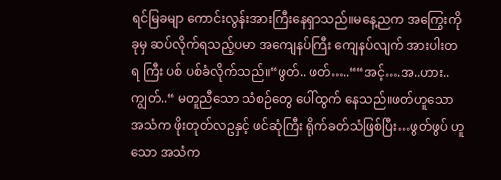ရင်မြခမျာ ကောင်းလွန်းအားကြီးနေရှာသည်။မနေ့ညက အကြွေးကို ခုမှ ဆပ်လိုက်ရသည့်ပမာ အကျေနပ်ကြီး ကျေနပ်လျက် အားပါးတရ ကြီး ပစ် ပစ်ခံလိုက်သည်။“ဖွတ်.. ဖတ်…..““အင့်….အ..ဟား..ကျွတ်..“ မတူညီသော သံစဉ်တွေ ပေါ်ထွက် နေသည်။ဖတ်ဟူသော အသံက ဖိုးတုတ်လဥနှင့် ဖင်ဆုံကြီး ရိုက်ခတ်သံဖြစ်ပြီး…ဖွတ်ဖွပ် ဟူသော အသံက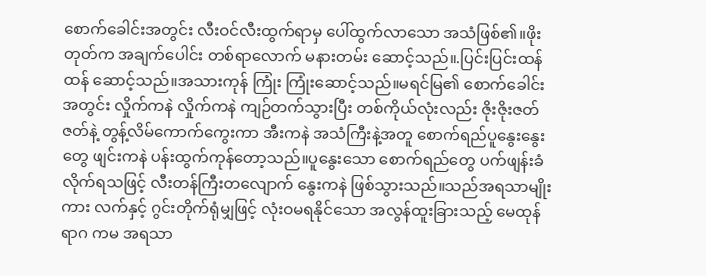စောက်ခေါင်းအတွင်း လီးဝင်လီးထွက်ရာမှ ပေါ်ထွက်လာသော အသံဖြစ်၏။ဖိုးတုတ်က အချက်ပေါင်း တစ်ရာလောက် မနားတမ်း ဆောင့်သည်။.ပြင်းပြင်းထန်ထန် ဆောင့်သည်။အသားကုန် ကြုံး ကြုံးဆောင့်သည်။မရင်မြ၏ စောက်ခေါင်းအတွင်း လှိုက်ကနဲ လှိုက်ကနဲ ကျဉ်တက်သွားပြီး တစ်ကိုယ်လုံးလည်း ဇိုးဇိုးဇတ်ဇတ်နဲ့ တွန့်လိမ်ကောက်ကွေးကာ အီးကနဲ အသံကြီးနဲ့အတူ စောက်ရည်ပူနွေးနွေး တွေ ဖျင်းကနဲ ပန်းထွက်ကုန်တော့သည်။ပူနွေးသော စောက်ရည်တွေ ပက်ဖျန်းခံလိုက်ရသဖြင့် လီးတန်ကြီးတလျောက် နွေးကနဲ ဖြစ်သွားသည်။သည်အရသာမျိုးကား လက်နှင့် ဂွင်းတိုက်ရုံမျှဖြင့် လုံးဝမရနိုင်သော အလွန်ထူးခြားသည့် မေထုန်ရာဂ ကမ အရသာ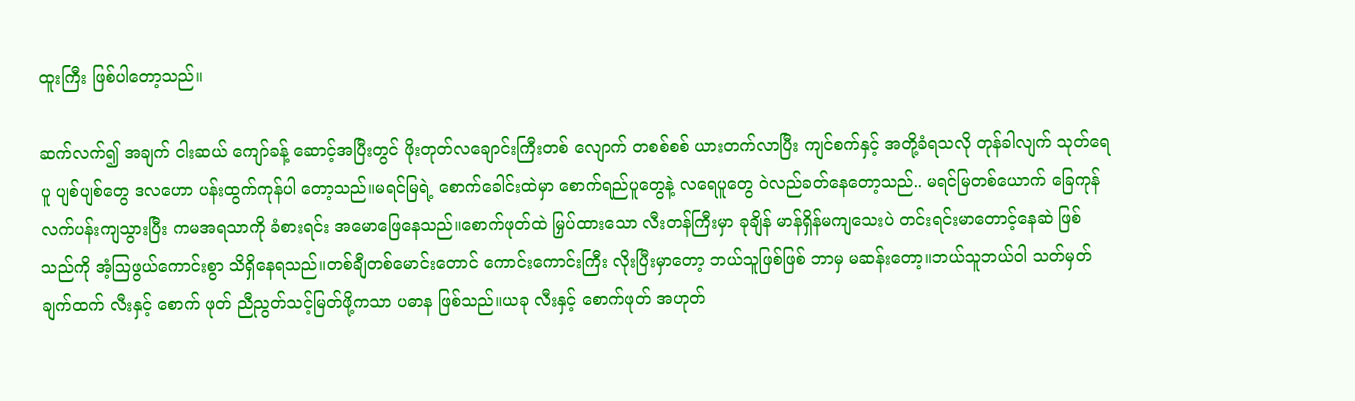ထူးကြီး ဖြစ်ပါတော့သည်။

ဆက်လက်၍ အချက် ငါးဆယ် ကျော်ခန့် ဆောင့်အပြီးတွင် ဖိုးတုတ်လချောင်းကြီးတစ် လျောက် တစစ်စစ် ယားတက်လာပြီး ကျင်စက်နှင့် အတို့ခံရသလို တုန်ခါလျက် သုတ်ရေပူ ပျစ်ပျစ်တွေ ဒလဟော ပန်းထွက်ကုန်ပါ တော့သည်။မရင်မြရဲ့ စောက်ခေါင်းထဲမှာ စောက်ရည်ပူတွေနဲ့ လရေပူတွေ ဝဲလည်ခတ်နေတော့သည်.. မရင်မြတစ်ယောက် ခြေကုန်လက်ပန်းကျသွားပြီး ကမအရသာကို ခံစားရင်း အမောဖြေနေသည်။စောက်ဖုတ်ထဲ မြှပ်ထားသော လီးတန်ကြီးမှာ ခုချိန် မာန်ရှိန်မကျသေးပဲ တင်းရင်းမာတောင့်နေဆဲ ဖြစ်သည်ကို အံ့သြဖွယ်ကောင်းစွာ သိရှိနေရသည်။တစ်ချီတစ်မောင်းတောင် ကောင်းကောင်းကြီး လိုးပြီးမှာတော့ ဘယ်သူဖြစ်ဖြစ် ဘာမှ မဆန်းတော့။ဘယ်သူဘယ်ဝါ သတ်မှတ်ချက်ထက် လီးနှင့် စောက် ဖုတ် ညီညွတ်သင့်မြတ်ဖို့ကသာ ပဓာန ဖြစ်သည်။ယခု လီးနှင့် စောက်ဖုတ် အဟုတ်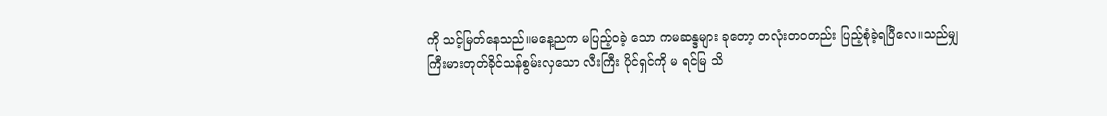ကို သင့်မြတ်နေသည်။မနေ့ညက မပြည့်ဝခဲ့ သော ကမဆန္ဒများ ခုတော့ တလုံးတဝတည်း ပြည့်စုံခဲ့ရပြီလေ။သည်မျှ ကြီးမားတုတ်ခိုင်သန်စွမ်းလှသော လီးကြီး ပိုင်ရှင်ကို မ ရင်မြ သိ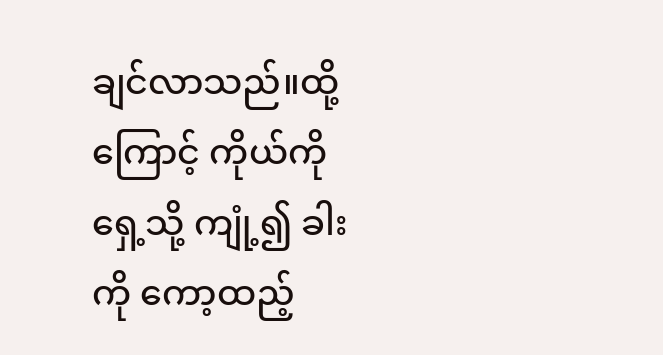ချင်လာသည်။ထို့ကြောင့် ကိုယ်ကို ရှေ့သို့ ကျုံ့၍ ခါးကို ကော့ထည့်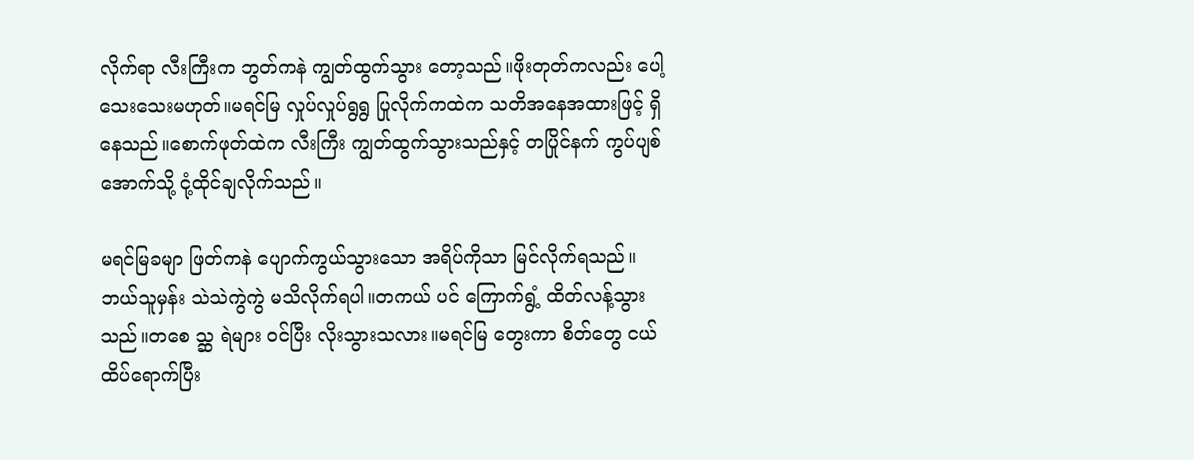လိုက်ရာ လီးကြီးက ဘွတ်ကနဲ ကျွတ်ထွက်သွား တော့သည်။ဖိုးတုတ်ကလည်း ပေါ့သေးသေးမဟုတ်။မရင်မြ လှုပ်လှုပ်ရွရွ ပြုလိုက်ကထဲက သတိအနေအထားဖြင့် ရှိ နေသည်။စောက်ဖုတ်ထဲက လီးကြီး ကျွတ်ထွက်သွားသည်နှင့် တပြိုင်နက် ကွပ်ပျစ်အောက်သို့ ငုံ့ထိုင်ချလိုက်သည်။

မရင်မြခမျာ ဖြတ်ကနဲ ပျောက်ကွယ်သွားသော အရိပ်ကိုသာ မြင်လိုက်ရသည်။ဘယ်သူမှန်း သဲသဲကွဲကွဲ မသိလိုက်ရပါ။တကယ် ပင် ကြောက်ရွံ့ ထိတ်လန့်သွားသည်။တစေ သ္ဆ ရဲများ ဝင်ပြီး လိုးသွားသလား။မရင်မြ တွေးကာ စိတ်တွေ ငယ်ထိပ်ရောက်ပြီး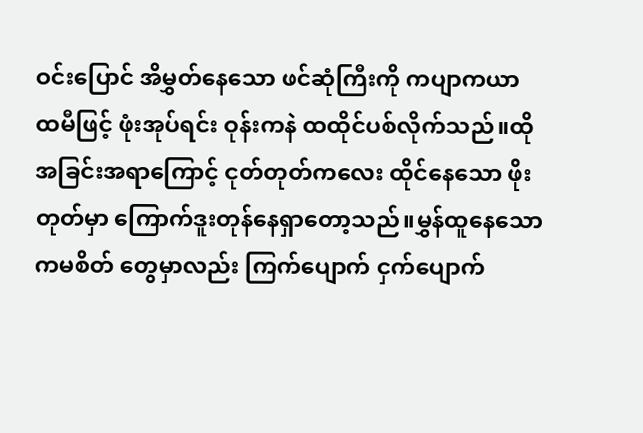ဝင်းပြောင် အိမွှတ်နေသော ဖင်ဆုံကြီးကို ကပျာကယာ ထမီဖြင့် ဖုံးအုပ်ရင်း ဝုန်းကနဲ ထထိုင်ပစ်လိုက်သည်။ထိုအခြင်းအရာကြောင့် ငုတ်တုတ်ကလေး ထိုင်နေသော ဖိုးတုတ်မှာ ကြောက်ဒူးတုန်နေရှာတော့သည်။မွှန်ထူနေသော ကမစိတ် တွေမှာလည်း ကြက်ပျောက် ငှက်ပျောက်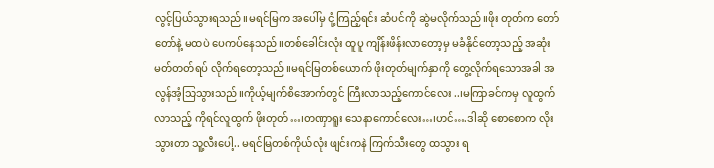လွင့်ပြယ်သွားရသည်။မရင်မြက အပေါ်မှ ငုံ့ကြည့်ရင်း ဆံပင်ကို ဆွဲမလိုက်သည်။ဖိုး တုတ်က တော်တော်နဲ့ မထပဲ ပေကပ်နေသည်။တစ်ခေါင်းလုံး ထူပူ ကျိန်းဖိန်းလာတော့မှ မခံနိုင်တော့သည့် အဆုံး မတ်တတ်ရပ် လိုက်ရတော့သည်။မရင်မြတစ်ယောက် ဖိုးတုတ်မျက်နှာကို တွေ့လိုက်ရသောအခါ အလွန်အံ့သြသွားသည်။ကိုယ့်မျက်စိအောက်တွင် ကြီးလာသည့်ကောင်လေး ..၊မကြာခင်ကမှ လူထွက်လာသည့် ကိုရင်လူထွက် ဖိုးတုတ်…၊တဏှာရူး သေနာကောင်လေး…၊ဟင်….ဒါဆို စောစောက လိုးသွားတာ သူ့လီးပေါ့.. မရင်မြတစ်ကိုယ်လုံး ဖျင်းကနဲ ကြက်သီးတွေ ထသွား ရ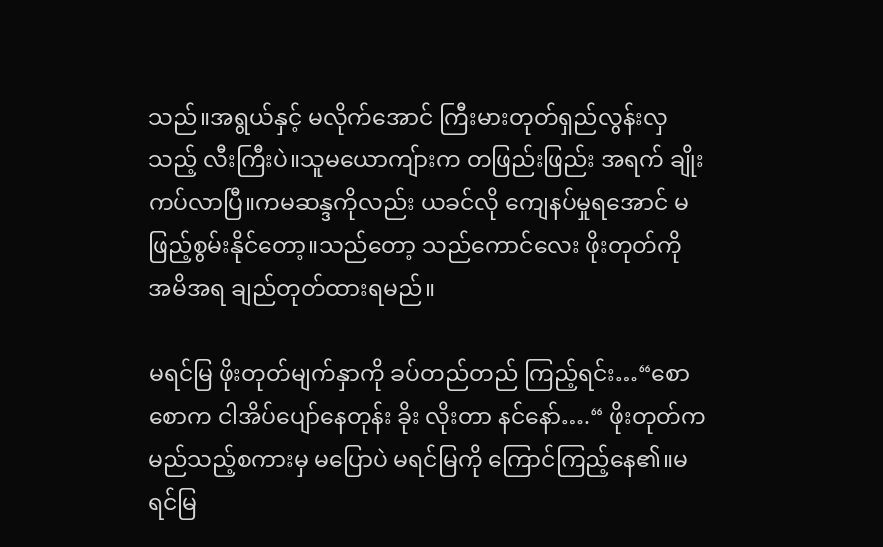သည်။အရွယ်နှင့် မလိုက်အောင် ကြီးမားတုတ်ရှည်လွန်းလှသည့် လီးကြီးပဲ။သူမယောကျ်ားက တဖြည်းဖြည်း အရက် ချိုးကပ်လာပြီ။ကမဆန္ဒကိုလည်း ယခင်လို ကျေနပ်မှုရအောင် မဖြည့်စွမ်းနိုင်တော့။သည်တော့ သည်ကောင်လေး ဖိုးတုတ်ကို အမိအရ ချည်တုတ်ထားရမည်။

မရင်မြ ဖိုးတုတ်မျက်နှာကို ခပ်တည်တည် ကြည့်ရင်း…“စောစောက ငါအိပ်ပျော်နေတုန်း ခိုး လိုးတာ နင်နော်….“ ဖိုးတုတ်က မည်သည့်စကားမှ မပြောပဲ မရင်မြကို ကြောင်ကြည့်နေ၏။မရင်မြ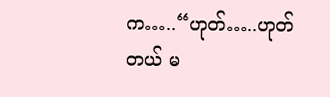က…..“ဟုတ်…..ဟုတ် တယ် မ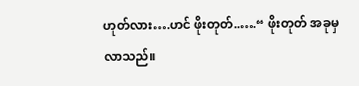ဟုတ်လား….ဟင် ဖိုးတုတ်..….“ ဖိုးတုတ် အခုမှ လာသည်။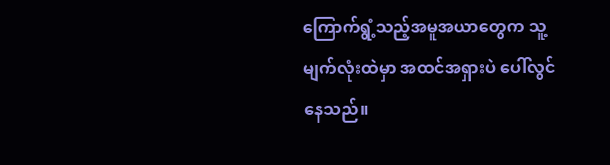ကြောက်ရွံ့သည့်အမူအယာတွေက သူ့မျက်လုံးထဲမှာ အထင်အရှားပဲ ပေါ်လွင် နေသည်။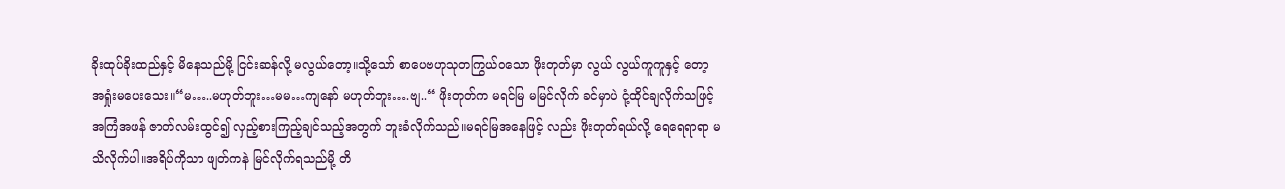ခိုးထုပ်ခိုးထည်နှင့် မိနေသည်မို့ ငြင်းဆန်လို့ မလွယ်တော့။သို့သော် စာပေဗဟုသုတကြွယ်ဝသော ဖိုးတုတ်မှာ လွယ် လွယ်ကူကူနှင့် တော့ အရှုံးမပေးသေး။“မ…..မဟုတ်ဘူး…မမ…ကျနော် မဟုတ်ဘူး….ဗျ..“ ဖိုးတုတ်က မရင်မြ မမြင်လိုက် ခင်မှာပဲ ငုံ့ထိုင်ချလိုက်သဖြင့် အကြံအဖန် ဇာတ်လမ်းထွင်၍ လှည့်စားကြည့်ချင်သည့်အတွက် ဘူးခံလိုက်သည်။မရင်မြအနေဖြင့် လည်း ဖိုးတုတ်ရယ်လို့ ရေရေရာရာ မသိလိုက်ပါ။အရိပ်ကိုသာ ဖျတ်ကနဲ မြင်လိုက်ရသည်မို့ တိ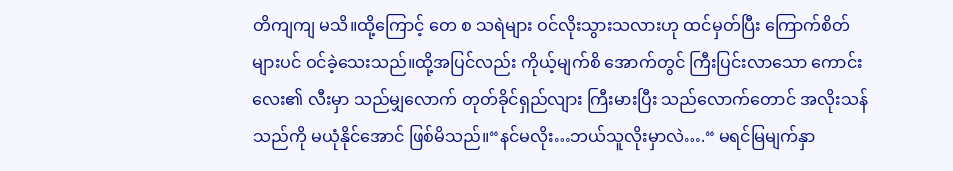တိကျကျ မသိ။ထို့ကြောင့် တေ စ သရဲများ ဝင်လိုးသွားသလားဟု ထင်မှတ်ပြီး ကြောက်စိတ်များပင် ဝင်ခဲ့သေးသည်။ထို့အပြင်လည်း ကိုယ့်မျက်စိ အောက်တွင် ကြီးပြင်းလာသော ကောင်းလေး၏ လီးမှာ သည်မျှလောက် တုတ်ခိုင်ရှည်လျား ကြီးမားပြီး သည်လောက်တောင် အလိုးသန်သည်ကို မယုံနိုင်အောင် ဖြစ်မိသည်။“နင်မလိုး…ဘယ်သူလိုးမှာလဲ….“ မရင်မြမျက်နှာ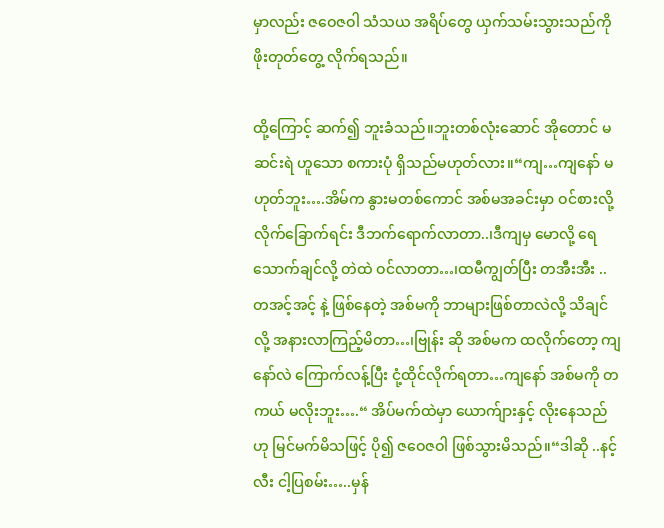မှာလည်း ဇဝေဇဝါ သံသယ အရိပ်တွေ ယှက်သမ်းသွားသည်ကို ဖိုးတုတ်တွေ့ လိုက်ရသည်။

ထို့ကြောင့် ဆက်၍ ဘူးခံသည်။ဘူးတစ်လုံးဆောင် အိုတောင် မဆင်းရဲ ဟူသော စကားပုံ ရှိသည်မဟုတ်လား။“ကျ…ကျနော် မဟုတ်ဘူး….အိမ်က နွားမတစ်ကောင် အစ်မအခင်းမှာ ဝင်စားလို့ လိုက်ခြောက်ရင်း ဒီဘက်ရောက်လာတာ..၊ဒီကျမှ မောလို့ ရေသောက်ချင်လို့ တဲထဲ ဝင်လာတာ…၊ထမီကျွတ်ပြီး တအီးအီး ..တအင့်အင့် နဲ့ ဖြစ်နေတဲ့ အစ်မကို ဘာများဖြစ်တာလဲလို့ သိချင်လို့ အနားလာကြည့်မိတာ…၊ဗြုန်း ဆို အစ်မက ထလိုက်တော့ ကျနော်လဲ ကြောက်လန့်ပြီး ငုံ့ထိုင်လိုက်ရတာ…ကျနော် အစ်မကို တကယ် မလိုးဘူး….“ အိပ်မက်ထဲမှာ ယောက်ျားနှင့် လိုးနေသည်ဟု မြင်မက်မိသဖြင့် ပို၍ ဇဝေဇဝါ ဖြစ်သွားမိသည်။“ဒါဆို ..နင့်လီး ငါ့ပြစမ်း…..မှန်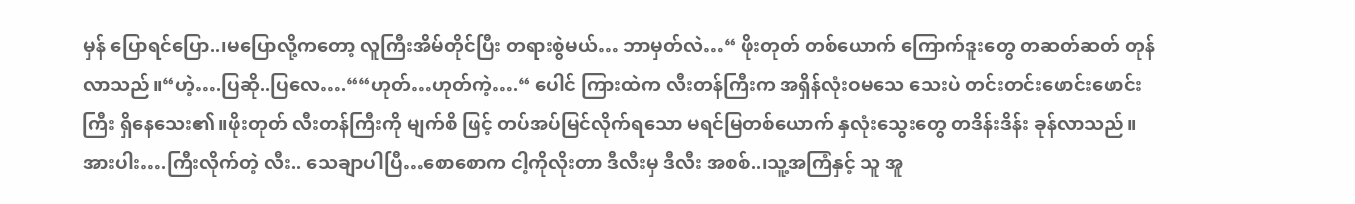မှန် ပြောရင်ပြော..၊မပြောလို့ကတော့ လူကြီးအိမ်တိုင်ပြီး တရားစွဲမယ်… ဘာမှတ်လဲ…“ ဖိုးတုတ် တစ်ယောက် ကြောက်ဒူးတွေ တဆတ်ဆတ် တုန်လာသည်။“ဟဲ့….ပြဆို..ပြလေ….““ဟုတ်…ဟုတ်ကဲ့….“ ပေါင် ကြားထဲက လီးတန်ကြီးက အရှိန်လုံးဝမသေ သေးပဲ တင်းတင်းဖောင်းဖောင်းကြီး ရှိနေသေး၏။ဖိုးတုတ် လီးတန်ကြီးကို မျက်စိ ဖြင့် တပ်အပ်မြင်လိုက်ရသော မရင်မြတစ်ယောက် နှလုံးသွေးတွေ တဒိန်းဒိန်း ခုန်လာသည်။အားပါး….ကြီးလိုက်တဲ့ လီး.. သေချာပါပြီ…စောစောက ငါ့ကိုလိုးတာ ဒီလီးမှ ဒီလီး အစစ်..၊သူ့အကြံနှင့် သူ အူ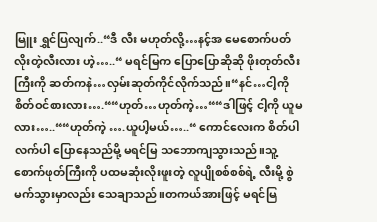မြူး ရွှင်ပြလျက်..“ဒီ လီး မဟုတ်လို့…နင့်အ မေစောက်ပတ် လိုးတဲ့လီးလား ဟဲ့…..“ မရင်မြက ပြောပြောဆိုဆို ဖိုးတုတ်လီးကြီးကို ဆတ်ကနဲ…လှမ်းဆုတ်ကိုင်လိုက်သည်။“နင်…ငါ့ကို စိတ်ဝင်စားလား….““ဟုတ်…ဟုတ်ကဲ့…““ဒါဖြင့် ငါ့ကို ယူမလား…..““ဟုတ်ကဲ့ ….ယူပါ့မယ်…..“ ကောင်လေးက စိတ်ပါလက်ပါ ပြောနေသည်မို့ မရင်မြ သဘောကျသွားသည်။သူ့စောက်ဖုတ်ကြီးကို ပထမဆုံးလိုးဖူးတဲ့ လူပျိုစစ်စစ်ရဲ့ လီးမို့ စွဲ မက်သွားမှာလည်း သေချာသည်။တကယ်အားဖြင့် မရင်မြ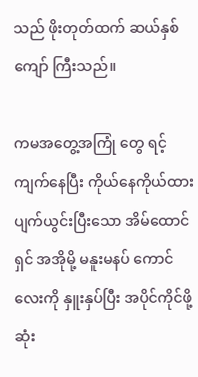သည် ဖိုးတုတ်ထက် ဆယ်နှစ်ကျော် ကြီးသည်။

ကမအတွေ့အကြုံ တွေ ရင့်ကျက်နေပြီး ကိုယ်နေကိုယ်ထား ပျက်ယွင်းပြီးသော အိမ်ထောင်ရှင် အအိုမို့ မနူးမနပ် ကောင်လေးကို နှူးနှပ်ပြီး အပိုင်ကိုင်ဖို့ ဆုံး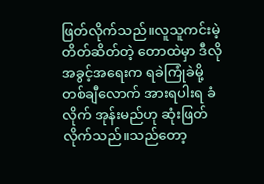ဖြတ်လိုက်သည်။လူသူကင်းမဲ့ တိတ်ဆိတ်တဲ့ တောထဲမှာ ဒီလိုအခွင့်အရေးက ရခဲကြုံခဲမို့ တစ်ချီလောက် အားရပါးရ ခံလိုက် အုန်းမည်ဟု ဆုံးဖြတ်လိုက်သည်။သည်တော့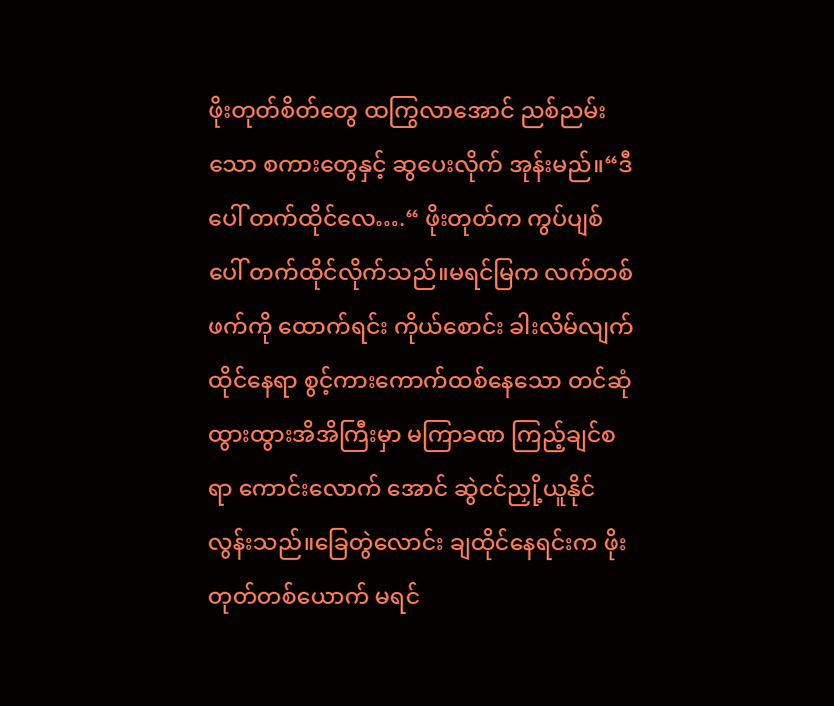ဖိုးတုတ်စိတ်တွေ ထကြွလာအောင် ညစ်ညမ်းသော စကားတွေနှင့် ဆွပေးလိုက် အုန်းမည်။“ဒီပေါ် တက်ထိုင်လေ….“ ဖိုးတုတ်က ကွပ်ပျစ်ပေါ် တက်ထိုင်လိုက်သည်။မရင်မြက လက်တစ်ဖက်ကို ထောက်ရင်း ကိုယ်စောင်း ခါးလိမ်လျက် ထိုင်နေရာ စွင့်ကားကောက်ထစ်နေသော တင်ဆုံထွားထွားအိအိကြီးမှာ မကြာခဏ ကြည့်ချင်စရာ ကောင်းလောက် အောင် ဆွဲငင်ညှို့ယူနိုင်လွန်းသည်။ခြေတွဲလောင်း ချထိုင်နေရင်းက ဖိုးတုတ်တစ်ယောက် မရင်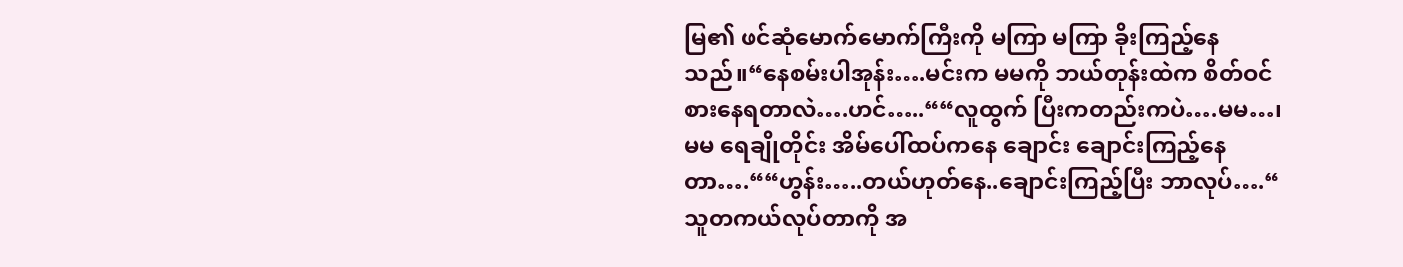မြ၏ ဖင်ဆုံမောက်မောက်ကြီးကို မကြာ မကြာ ခိုးကြည့်နေသည်။“နေစမ်းပါအုန်း….မင်းက မမကို ဘယ်တုန်းထဲက စိတ်ဝင်စားနေရတာလဲ….ဟင်…..““လူထွက် ပြီးကတည်းကပဲ….မမ…၊မမ ရေချိုတိုင်း အိမ်ပေါ်ထပ်ကနေ ချောင်း ချောင်းကြည့်နေတာ….““ဟွန်း…..တယ်ဟုတ်နေ..ချောင်းကြည့်ပြီး ဘာလုပ်….“ သူတကယ်လုပ်တာကို အ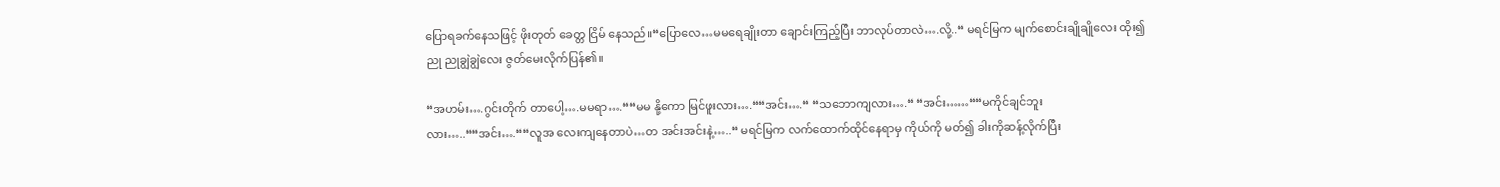ပြောရခက်နေသဖြင့် ဖိုးတုတ် ခေတ္တ ငြိမ် နေသည်။“ပြောလေ…မမရေချိုးတာ ချောင်းကြည့်ပြီး ဘာလုပ်တာလဲ….လို့..“ မရင်မြက မျက်စောင်းချိုချိုလေး ထိုး၍ ညု ညုချွဲချွဲလေး ဇွတ်မေးလိုက်ပြန်၏။

“အဟမ်း….ဂွင်းတိုက် တာပေါ့….မမရာ….““မမ နို့ကော မြင်ဖူးလား….““အင်း….“ “သဘောကျလား….“ “အင်း……““မကိုင်ချင်ဘူးလား…..““အင်း….““လူအ လေးကျနေတာပဲ…တ အင်းအင်းနဲ့…..“ မရင်မြက လက်ထောက်ထိုင်နေရာမှ ကိုယ်ကို မတ်၍ ခါးကိုဆန့်လိုက်ပြီး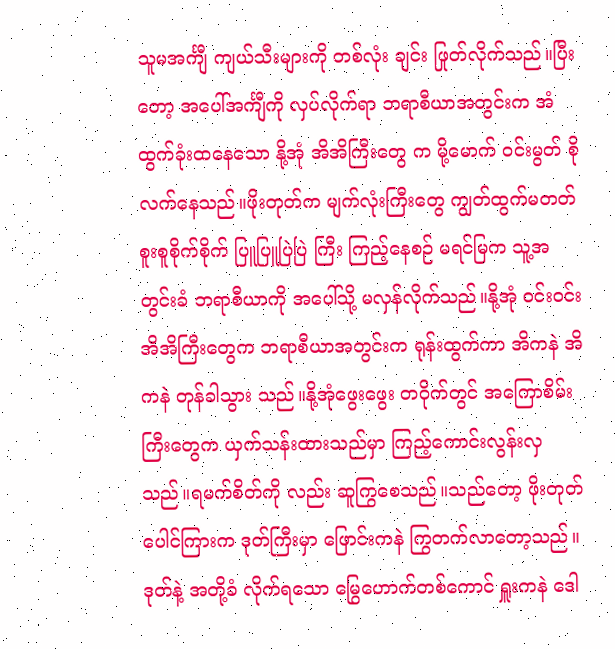သူမအင်္ကျီ ကျယ်သီးများကို တစ်လုံး ချင်း ဖြုတ်လိုက်သည်။ပြီးတော့ အပေါ်အင်္ကျီကို လှပ်လိုက်ရာ ဘရာစီယာအတွင်းက အံထွက်ခုံးထနေသော နို့အုံ အိအိကြီးတွေ က မို့မောက် ဝင်းမွတ် စိုလက်နေသည်။ဖိုးတုတ်က မျက်လုံးကြီးတွေ ကျွတ်ထွက်မတတ် စူးစူစိုက်စိုက် ပြူပြူပြဲပြဲ ကြီး ကြည့်နေစဉ် မရင်မြက သူ့အတွင်းခံ ဘရာစီယာကို အပေါ်သို့ မလှန်လိုက်သည်။နို့အုံ ဝင်းဝင်းအိအိကြီးတွေက ဘရာစီယာအတွင်းက ရုန်းထွက်ကာ အိကနဲ အိကနဲ တုန်ခါသွား သည်။နို့အုံဖွေးဖွေး တဝိုက်တွင် အကြောစိမ်းကြီးတွေက ယှက်သန်းထားသည်မှာ ကြည့်ကောင်းလွန်းလှသည်။ရမက်စိတ်ကို လည်း ဆူကြွစေသည်။သည်တော့ ဖိုးတုတ် ပေါင်ကြားက ဒုတ်ကြီးမှာ ဖြောင်းကနဲ ကြွတက်လာတော့သည်။ဒုတ်နဲ့ အတို့ခံ လိုက်ရသော မြွေဟောက်တစ်ကောင် ရှူးကနဲ ဒေါ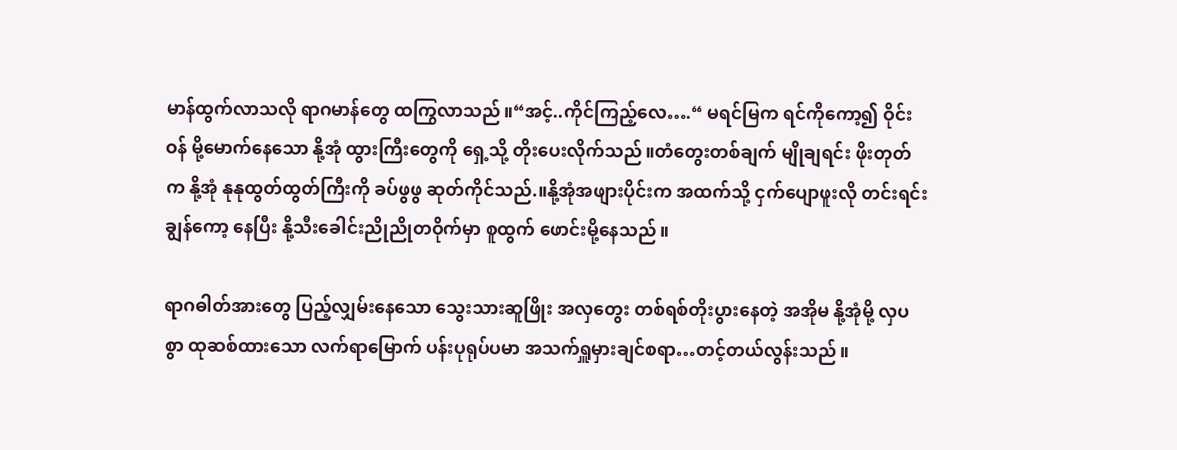မာန်ထွက်လာသလို ရာဂမာန်တွေ ထကြွလာသည်။“အင့်..ကိုင်ကြည့်လေ….“ မရင်မြက ရင်ကိုကော့၍ ဝိုင်းဝန် မို့မောက်နေသော နို့အုံ ထွားကြီးတွေကို ရှေ့သို့ တိုးပေးလိုက်သည်။တံတွေးတစ်ချက် မျိုချရင်း ဖိုးတုတ်က နို့အုံ နုနုထွတ်ထွတ်ကြီးကို ခပ်ဖွဖွ ဆုတ်ကိုင်သည်.။နို့အုံအဖျားပိုင်းက အထက်သို့ ငှက်ပျောဖူးလို တင်းရင်း ချွန်ကော့ နေပြီး နို့သီးခေါင်းညိုညိုတဝိုက်မှာ စူထွက် ဖောင်းမို့နေသည်။

ရာဂဓါတ်အားတွေ ပြည့်လျှမ်းနေသော သွေးသားဆူဖြိုး အလှတွေး တစ်ရစ်တိုးပွားနေတဲ့ အအိုမ နို့အုံမို့ လှပစွာ ထုဆစ်ထားသော လက်ရာမြောက် ပန်းပုရုပ်ပမာ အသက်ရှူမှားချင်စရာ…တင့်တယ်လွန်းသည်။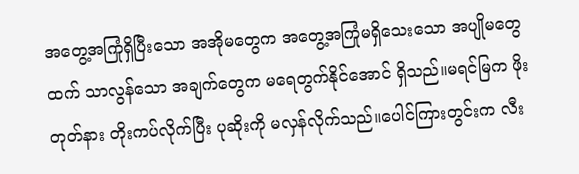အတွေ့အကြုံရှိပြီးသော အအိုမတွေက အတွေ့အကြုံမရှိသေးသော အပျိုမတွေထက် သာလွန်သော အချက်တွေက မရေတွက်နိုင်အောင် ရှိသည်။မရင်မြက ဖိုးတုတ်နား တိုးကပ်လိုက်ပြီး ပုဆိုးကို မလှန်လိုက်သည်။ပေါင်ကြားတွင်းက လီး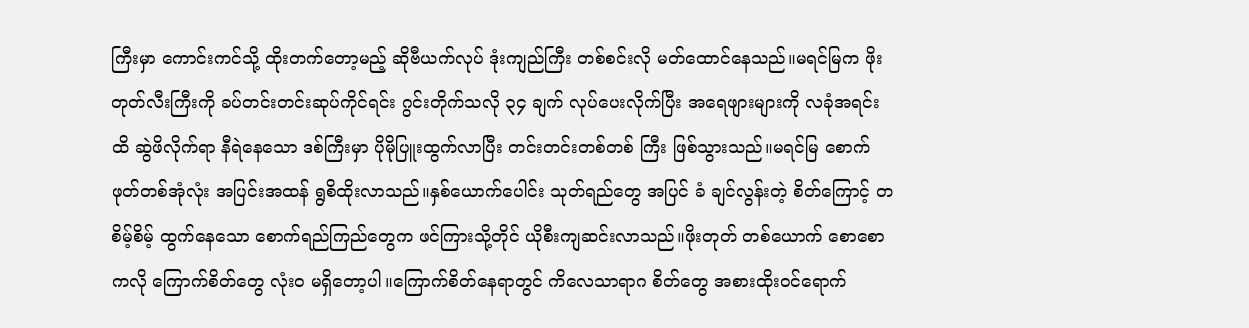ကြီးမှာ ကောင်းကင်သို့ ထိုးတက်တော့မည့် ဆိုဗီယက်လုပ် ဒုံးကျည်ကြီး တစ်စင်းလို မတ်ထောင်နေသည်။မရင်မြက ဖိုးတုတ်လီးကြီးကို ခပ်တင်းတင်းဆုပ်ကိုင်ရင်း ဂွင်းတိုက်သလို ၃၄ ချက် လုပ်ပေးလိုက်ပြီး အရေဖျားများကို လခုံအရင်းထိ ဆွဲဖိလိုက်ရာ နီရဲနေသော ဒစ်ကြီးမှာ ပိုမိုပြူးထွက်လာပြီး တင်းတင်းတစ်တစ် ကြီး ဖြစ်သွားသည်။မရင်မြ စောက်ဖုတ်တစ်အုံလုံး အပြင်းအထန် ရွစိထိုးလာသည်။နှစ်ယောက်ပေါင်း သုတ်ရည်တွေ အပြင် ခံ ချင်လွန်းတဲ့ စိတ်ကြောင့် တစိမ့်စိမ့် ထွက်နေသော စောက်ရည်ကြည်တွေက ဖင်ကြားသို့တိုင် ယိုစီးကျဆင်းလာသည်။ဖိုးတုတ် တစ်ယောက် စောစောကလို ကြောက်စိတ်တွေ လုံးဝ မရှိတော့ပါ။ကြောက်စိတ်နေရာတွင် ကိလေသာရာဂ စိတ်တွေ အစားထိုးဝင်ရောက်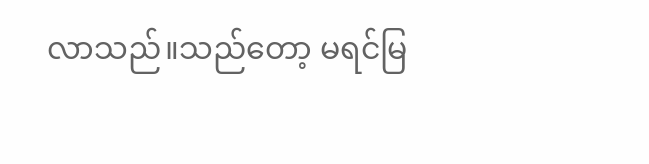လာသည်။သည်တော့ မရင်မြ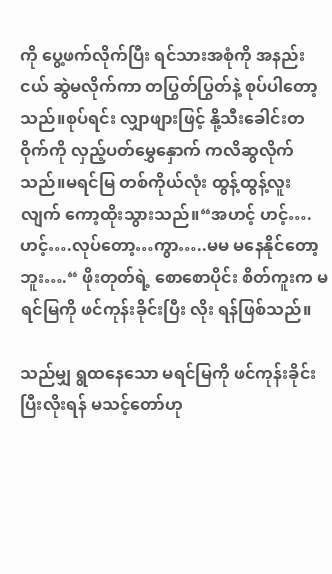ကို ပွေ့ဖက်လိုက်ပြီး ရင်သားအစုံကို အနည်းငယ် ဆွဲမလိုက်ကာ တပြွတ်ပြွတ်နဲ့ စုပ်ပါတော့သည်။စုပ်ရင်း လျှာဖျားဖြင့် နို့သီးခေါင်းတဝိုက်ကို လှည့်ပတ်မွှေနှောက် ကလိဆွလိုက်သည်။မရင်မြ တစ်ကိုယ်လုံး ထွန့်ထွန့်လူးလျက် ကော့ထိုးသွားသည်။“အဟင့် ဟင့်….ဟင့်….လုပ်တော့…ကွာ…..မမ မနေနိုင်တော့ဘူး….“ ဖိုးတုတ်ရဲ့ စောစောပိုင်း စိတ်ကူးက မရင်မြကို ဖင်ကုန်းခိုင်းပြီး လိုး ရန်ဖြစ်သည်။

သည်မျှ ရွထနေသော မရင်မြကို ဖင်ကုန်းခိုင်းပြီးလိုးရန် မသင့်တော်ဟု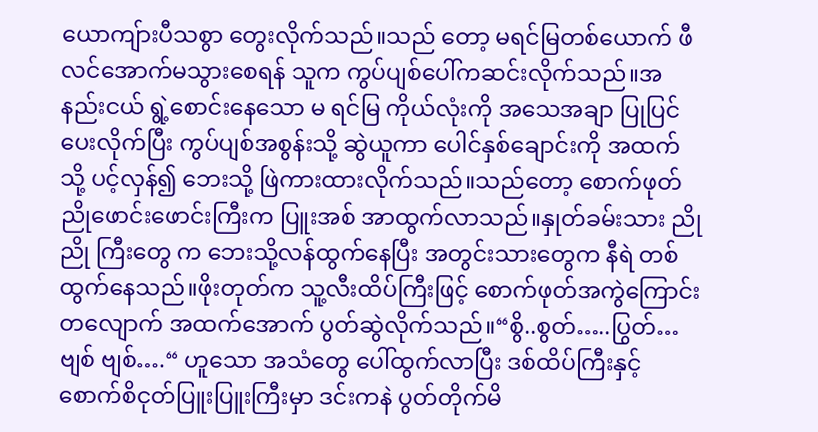ယောကျ်ားပီသစွာ တွေးလိုက်သည်။သည် တော့ မရင်မြတစ်ယောက် ဖီလင်အောက်မသွားစေရန် သူက ကွပ်ပျစ်ပေါ်ကဆင်းလိုက်သည်။အနည်းငယ် ရွဲ့စောင်းနေသော မ ရင်မြ ကိုယ်လုံးကို အသေအချာ ပြုပြင်ပေးလိုက်ပြီး ကွပ်ပျစ်အစွန်းသို့ ဆွဲယူကာ ပေါင်နှစ်ချောင်းကို အထက်သို့ ပင့်လှန်၍ ဘေးသို့ ဖြဲကားထားလိုက်သည်။သည်တော့ စောက်ဖုတ် ညိုဖောင်းဖောင်းကြီးက ပြူးအစ် အာထွက်လာသည်။နှုတ်ခမ်းသား ညိုညို ကြီးတွေ က ဘေးသို့လန်ထွက်နေပြီး အတွင်းသားတွေက နီရဲ တစ်ထွက်နေသည်။ဖိုးတုတ်က သူ့လီးထိပ်ကြီးဖြင့် စောက်ဖုတ်အကွဲကြောင်းတလျောက် အထက်အောက် ပွတ်ဆွဲလိုက်သည်။“စွိ..စွတ်…..ပြွတ်… ဗျစ် ဗျစ်….“ ဟူသော အသံတွေ ပေါ်ထွက်လာပြီး ဒစ်ထိပ်ကြီးနှင့် စောက်စိငုတ်ပြူးပြူးကြီးမှာ ဒင်းကနဲ ပွတ်တိုက်မိ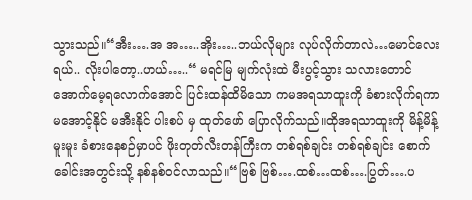သွားသည်။“အီး….အ အ…..အိုး…..ဘယ်လိုများ လုပ်လိုက်တာလဲ…မောင်လေးရယ်.. လိုးပါတော့..ဟယ်…..“ မရင်မြ မျက်လုံးထဲ မီးပွင့်သွား သလားတောင် အောက်မေ့ရလောက်အောင် ပြင်းထန်ထိမိသော ကမအရသာထူးကို ခံစားလိုက်ရကာ မအောင့်နိုင် မအီးနိုင် ပါးစပ် မှ ထုတ်ဖော် ပြောလိုက်သည်။ထိုအရသာထူးကို မိန့်မိန့်မူးမူး ခံစားနေစဉ်မှာပင် ဖိုးတုတ်လီးတန်ကြီးက တစ်ရစ်ချင်း တစ်ရစ်ချင်း စောက်ခေါင်းအတွင်းသို့ နစ်နစ်ဝင်လာသည်။“ဗြစ် ဗြစ်….ထစ်…ထစ်….ပြွတ်….ပ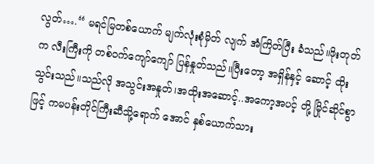လွတ်….“ မရင်မြတစ်ယောက် မျက်လုံးစုံမှိတ် လျက် အံကြိတ်ပြီး ခံသည်။ဖိုးတုတ်က လီးကြီးကို တစ်ဝက်ကျော်ကျော် ပြန်နှုတ်သည်။ပြီးတော့ အရှိန်နှင့် ဆောင့် ထိုးသွင်းသည်။သည်လို အသွင်းအနှုတ်၊အထိုးအဆောင့်..အကော့အပင့် တို့ မြိုင်ဆိုင်စွာဖြင့် ကမပန်းတိုင်ကြီးဆီသို့ရောက် အောင် နှစ်ယောက်သား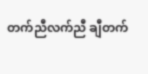တက်ညီလက်ညီ ချီတက်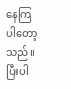နေကြပါတော့သည်။ပြီးပါ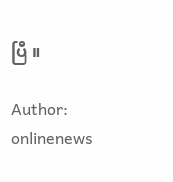ပြီ ။

Author: onlinenews